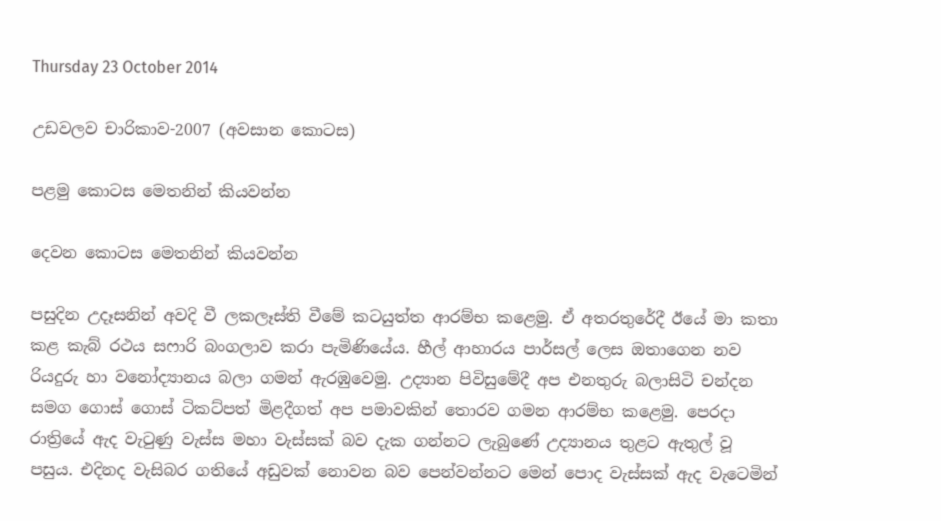Thursday 23 October 2014

උඩවලව චාරිකාව-2007 (අවසාන කොටස)

පළමු කොටස මෙතනින් කියවන්න

දෙවන කොටස මෙතනින් කියවන්න

පසුදින උදෑසනින් අවදි වී ලකලෑස්ති වීමේ කටයුත්ත ආරම්භ කළෙමු. ඒ අතරතුරේදී ඊයේ මා කතා කළ කැබ් රථය සෆාරි බංගලාව කරා පැමිණියේය. හීල් ආහාරය පාර්සල් ලෙස ඔතාගෙන නව රියදුරු හා වනෝද්‍යානය බලා ගමන් ඇරඹුවෙමු. උද්‍යාන පිවිසුමේදී අප එනතුරු බලාසිටි චන්දන සමග ගොස් ගොස් ටිකට්පත් මිළදීගත් අප පමාවකින් තොරව ගමන ආරම්භ කළෙමු. පෙරදා රාත්‍රියේ ඇද වැටුණු වැස්ස මහා වැස්සක් බව දැක ගන්නට ලැබුණේ උද්‍යානය තුළට ඇතුල් වූ පසුය. එදිනද වැසිබර ගතියේ අඩුවක් නොවන බව පෙන්වන්නට මෙන් පොද වැස්සක් ඇද වැටෙමින්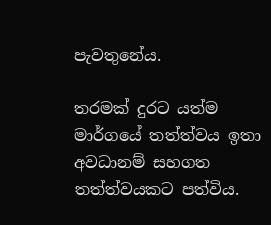පැවතුනේය.

තරමක් දුරට යත්ම මාර්ගයේ තත්ත්වය ඉතා අවධානම් සහගත තත්ත්වයකට පත්විය.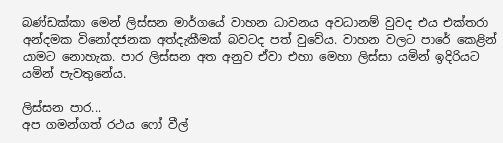බණ්ඩක්කා මෙන් ලිස්සන මාර්ගයේ වාහන ධාවනය අවධානම් වුවද එය එක්තරා අන්දමක විනෝදජනක අත්දැකීමක් බවටද පත් වුවේය. වාහන වලට පාරේ කෙළින් යාමට නොහැක. පාර ලිස්සන අත අනුව ඒවා එහා මෙහා ලිස්සා යමින් ඉදිරියට යමින් පැවතුනේය.

ලිස්සන පාර...
අප ගමන්ගත් රථය ෆෝ වීල්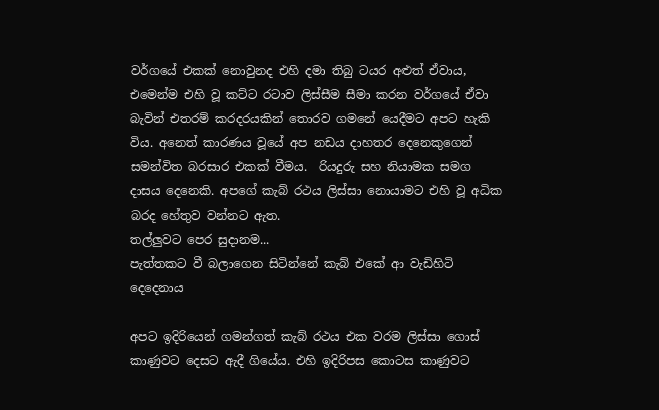වර්ගයේ එකක් නොවුනද එහි දමා තිබු ටයර අළුත් ඒවාය, එමෙන්ම එහි වූ කට්ට රටාව ලිස්සීම සීමා කරන වර්ගයේ ඒවා බැවින් එතරම් කරදරයකින් තොරව ගමනේ යෙදීමට අපට හැකි විය. අනෙත් කාරණය වූයේ අප නඩය දාහතර දෙනෙකුගෙන් සමන්විත බරසාර එකක් වීමය.  රියදුරු සහ නියාමක සමග දාසය දෙනෙකි. අපගේ කැබ් රථය ලිස්සා නොයාමට එහි වූ අධික බරද හේතුව වන්නට ඇත.
තල්ලුවට පෙර සුදානම...
පැත්තකට වී බලාගෙන සිටින්නේ කැබ් එකේ ආ වැඩිහිටි දෙදෙනාය

අපට ඉදිරියෙන් ගමන්ගත් කැබ් රථය එක වරම ලිස්සා ගොස් කාණුවට දෙසට ඇදී ගියේය. එහි ඉදිරිපස කොටස කාණුවට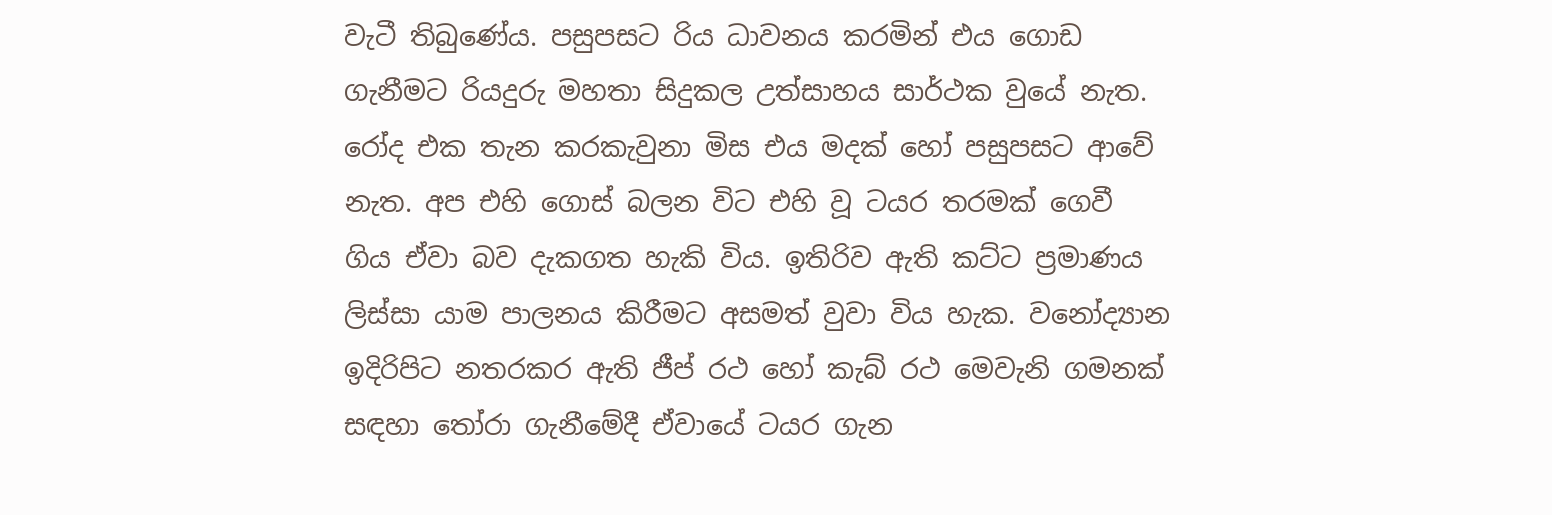වැටී තිබුණේය. පසුපසට රිය ධාවනය කරමින් එය ගොඩ ගැනීමට රියදුරු මහතා සිදුකල උත්සාහය සාර්ථක වුයේ නැත. රෝද එක තැන කරකැවුනා මිස එය මදක් හෝ පසුපසට ආවේ නැත. අප එහි ගොස් බලන විට එහි වූ ටයර තරමක් ගෙවී ගිය ඒවා බව දැකගත හැකි විය. ඉතිරිව ඇති කට්ට ප්‍රමාණය ලිස්සා යාම පාලනය කිරීමට අසමත් වුවා විය හැක. වනෝද්‍යාන ඉදිරිපිට නතරකර ඇති ජීප් රථ හෝ කැබ් රථ මෙවැනි ගමනක් සඳහා තෝරා ගැනීමේදී ඒවායේ ටයර ගැන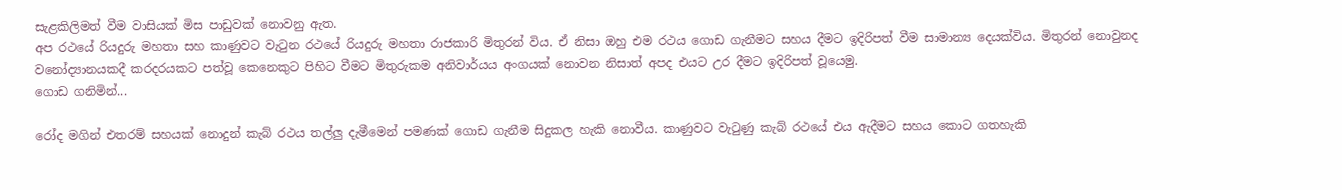සැළකිලිමත් වීම වාසියක් මිස පාඩුවක් නොවනු ඇත.
අප රථයේ රියදුරු මහතා සහ කාණුවට වැටුන රථයේ රියදුරු මහතා රාජකාරි මිතුරන් විය. ඒ නිසා ඔහු එම රථය ගොඩ ගැනීමට සහය දීමට ඉදිරිපත් වීම සාමාන්‍ය දෙයක්විය. මිතුරන් නොවුනද වනෝද්‍යානයකදී කරදරයකට පත්වූ කෙනෙකුට පිහිට වීමට මිතුරුකම අනිවාර්යය අංගයක් නොවන නිසාත් අපද එයට උර දීමට ඉදිරිපත් වූයෙමු.
ගොඩ ගනිමින්...

රෝද මගින් එතරම් සහයක් නොදුන් කැබ් රථය තල්ලු දැමීමෙන් පමණක් ගොඩ ගැනීම සිදුකල හැකි නොවීය. කාණුවට වැටුණු කැබ් රථයේ එය ඇදීමට සහය කොට ගතහැකි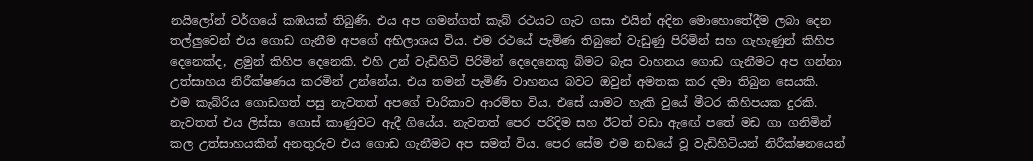නයිලෝන් වර්ගයේ කඹයක් තිබුණි. එය අප ගමන්ගත් කැබ් රථයට ගැට ගසා එයින් අදින මොහොතේදීම ලබා දෙන තල්ලුවෙන් එය ගොඩ ගැනීම අපගේ අභිලාශය විය. එම රථයේ පැමිණ තිබුනේ වැඩුණු පිරිමින් සහ ගැහැණුන් කිහිප දෙනෙක්ද, ළමුන් කිහිප දෙනෙකි. එහි උන් වැඩිහිටි පිරිමින් දෙදෙනෙකු බිමට බැස වාහනය ගොඩ ගැනීමට අප ගන්නා උත්සාහය නිරීක්ෂණය කරමින් උන්නේය. එය තමන් පැමිණි වාහනය බවට ඔවුන් අමතක කර දමා තිබුන සෙයකි.
එම කැබ්රිය ගොඩගත් පසු නැවතත් අපගේ චාරිකාව ආරම්භ විය. එසේ යාමට හැකි වුයේ මීටර කිහිපයක දුරකි. නැවතත් එය ලිස්සා ගොස් කාණුවට ඇදී ගියේය. නැවතත් පෙර පරිදිම සහ ඊටත් වඩා ඇඟේ පතේ මඩ ගා ගනිමින් කල උත්සාහයකින් අනතුරුව එය ගොඩ ගැනීමට අප සමත් විය. පෙර සේම එම නඩයේ වූ වැඩිහිටියන් නිරීක්ෂනයෙන්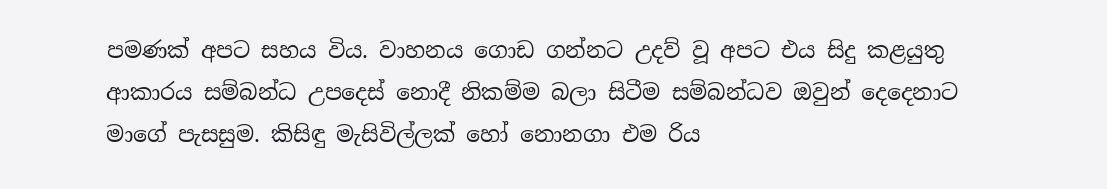පමණක් අපට සහය විය. වාහනය ගොඩ ගන්නට උදව් වූ අපට එය සිදු කළයුතු ආකාරය සම්බන්ධ උපදෙස් නොදී නිකම්ම බලා සිටීම සම්බන්ධව ඔවුන් දෙදෙනාට මාගේ පැසසුම. කිසිඳු මැසිවිල්ලක් හෝ නොනගා එම රිය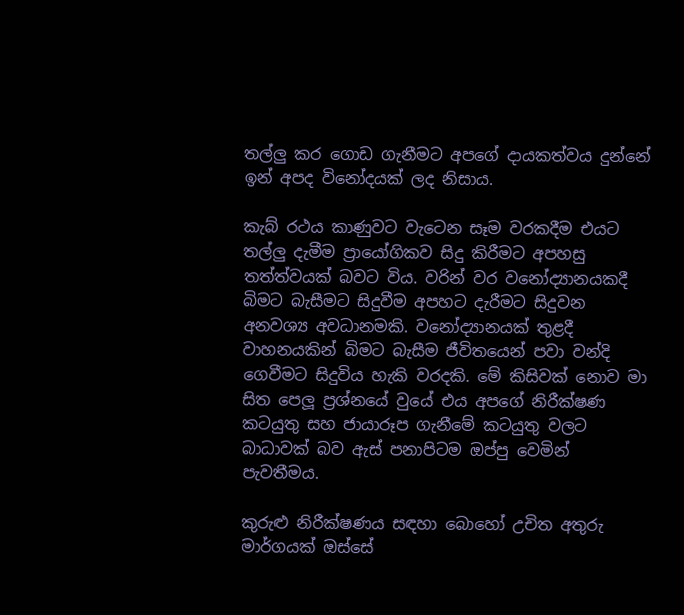තල්ලු කර ගොඩ ගැනීමට අපගේ දායකත්වය දුන්නේ ඉන් අපද විනෝදයක් ලද නිසාය.

කැබ් රථය කාණුවට වැටෙන සෑම වරකදීම එයට තල්ලු දැමීම ප්‍රායෝගිකව සිදු කිරීමට අපහසු තත්ත්වයක් බවට විය. වරින් වර වනෝද්‍යානයකදී බිමට බැසීමට සිදුවීම අපහට දැරීමට සිදුවන අනවශ්‍ය අවධානමකි. වනෝද්‍යානයක් තුළදී වාහනයකින් බිමට බැසීම ජීවිතයෙන් පවා වන්දි ගෙවීමට සිදුවිය හැකි වරදකි. මේ කිසිවක් නොව මා සිත පෙලූ ප්‍රශ්නයේ වුයේ එය අපගේ නිරීක්ෂණ කටයුතු සහ ජායාරූප ගැනීමේ කටයුතු වලට බාධාවක් බව ඇස් පනාපිටම ඔප්පු වෙමින් පැවතීමය.

කුරුළු නිරීක්ෂණය සඳහා බොහෝ උචිත අතුරු මාර්ගයක් ඔස්සේ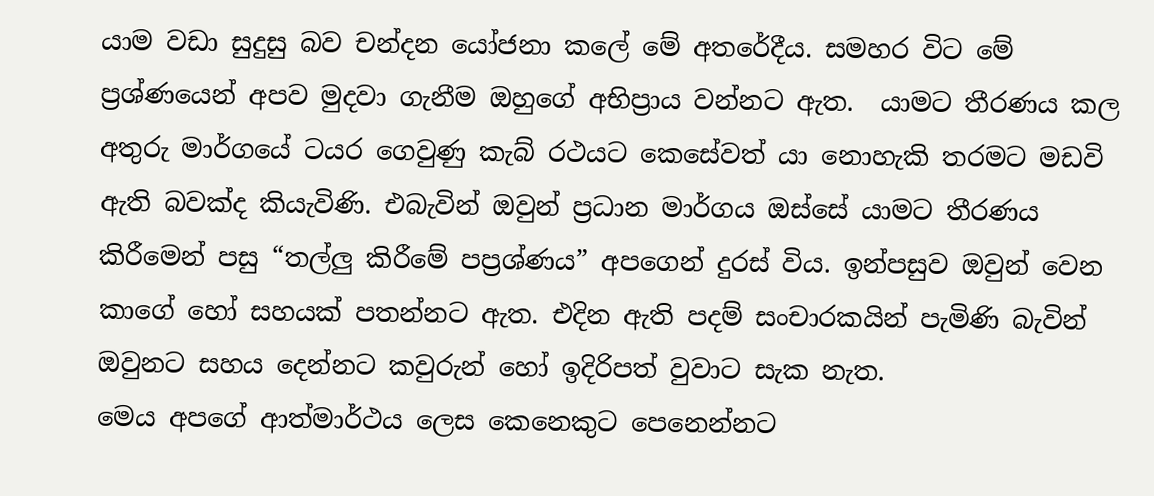යාම වඩා සුදුසු බව චන්දන යෝජනා කලේ මේ අතරේදීය. සමහර විට මේ ප්‍රශ්ණයෙන් අපව මුදවා ගැනීම ඔහුගේ අභිප්‍රාය වන්නට ඇත.  යාමට තීරණය කල අතුරු මාර්ගයේ ටයර ගෙවුණු කැබ් රථයට කෙසේවත් යා නොහැකි තරමට මඩවි ඇති බවක්ද කියැවිණි. එබැවින් ඔවුන් ප්‍රධාන මාර්ගය ඔස්සේ යාමට තීරණය කිරීමෙන් පසු “තල්ලු කිරීමේ පප්‍රශ්ණය” අපගෙන් දුරස් විය. ඉන්පසුව ඔවුන් වෙන කාගේ හෝ සහයක් පතන්නට ඇත. එදින ඇති පදම් සංචාරකයින් පැමිණි බැවින් ඔවුනට සහය දෙන්නට කවුරුන් හෝ ඉදිරිපත් වුවාට සැක නැත.
මෙය අපගේ ආත්මාර්ථය ලෙස කෙනෙකුට පෙනෙන්නට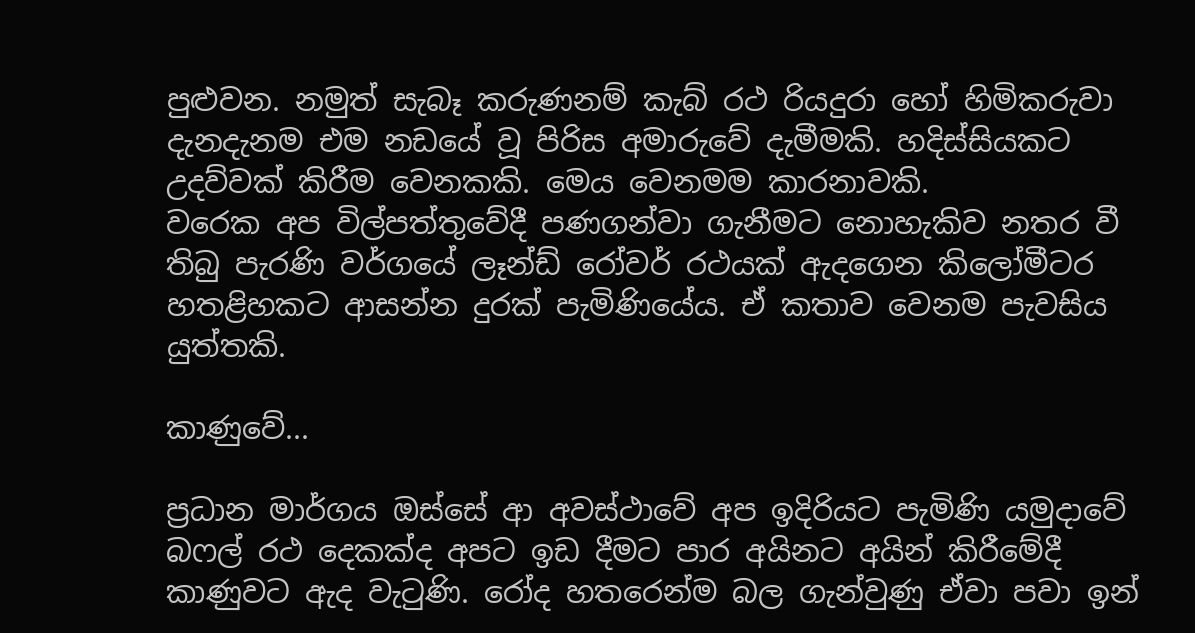පුළුවන. නමුත් සැබෑ කරුණනම් කැබ් රථ රියදුරා හෝ හිමිකරුවා දැනදැනම එම නඩයේ වූ පිරිස අමාරුවේ දැමීමකි. හදිස්සියකට උදව්වක් කිරීම වෙනකකි. මෙය වෙනමම කාරනාවකි.
වරෙක අප විල්පත්තුවේදී පණගන්වා ගැනීමට නොහැකිව නතර වී තිබු පැරණි වර්ගයේ ලෑන්ඩ් රෝවර් රථයක් ඇදගෙන කිලෝමීටර හතළිහකට ආසන්න දුරක් පැමිණියේය. ඒ කතාව වෙනම පැවසිය යුත්තකි.

කාණුවේ...

ප්‍රධාන මාර්ගය ඔස්සේ ආ අවස්ථාවේ අප ඉදිරියට පැමිණි යමුදාවේ බෆල් රථ දෙකක්ද අපට ඉඩ දීමට පාර අයිනට අයින් කිරීමේදී කාණුවට ඇද වැටුණි. රෝද හතරෙන්ම බල ගැන්වුණු ඒවා පවා ඉන්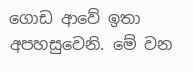ගොඩ ආවේ ඉතා අපහසුවෙනි. මේ වන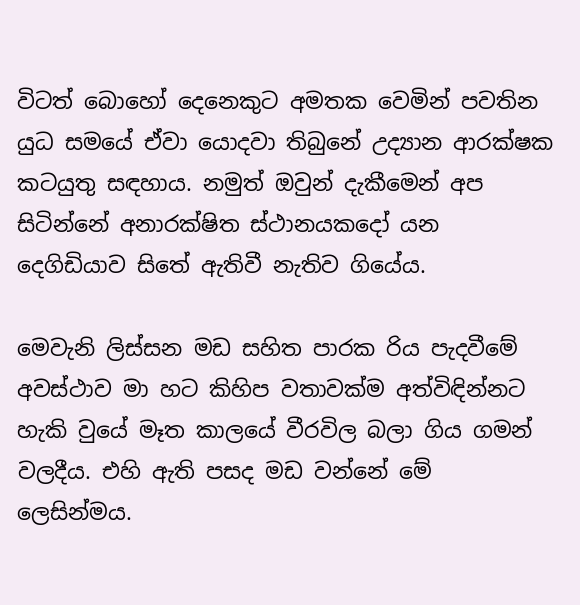විටත් බොහෝ දෙනෙකුට අමතක වෙමින් පවතින යුධ සමයේ ඒවා යොදවා තිබුනේ උද්‍යාන ආරක්ෂක කටයුතු සඳහාය. නමුත් ඔවුන් දැකීමෙන් අප සිටින්නේ අනාරක්ෂිත ස්ථානයකදෝ යන දෙගිඩියාව සිතේ ඇතිවී නැතිව ගියේය.

මෙවැනි ලිස්සන මඩ සහිත පාරක රිය පැදවීමේ අවස්ථාව මා හට කිහිප වතාවක්ම අත්විඳින්නට හැකි වුයේ මෑත කාලයේ වීරවිල බලා ගිය ගමන් වලදීය. එහි ඇති පසද මඩ වන්නේ මේ ලෙසින්මය.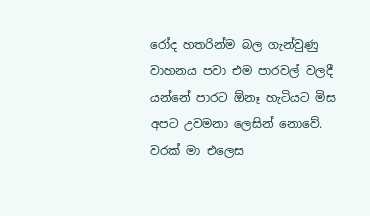රෝද හතරින්ම බල ගැන්වුණු වාහනය පවා එම පාරවල් වලදී යන්නේ පාරට ඕනෑ හැටියට මිස අපට උවමනා ලෙසින් නොවේ. වරක් මා එලෙස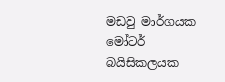මඩවු මාර්ගයක මෝටර් බයිසිකලයක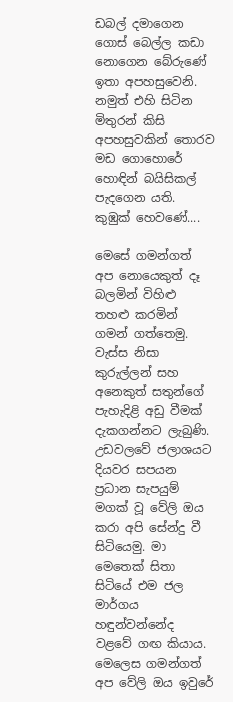ඩබල් දමාගෙන ගොස් බෙල්ල කඩා නොගෙන බේරුණේ ඉතා අපහසුවෙනි. නමුත් එහි සිටින මිතුරන් කිසි අපහසුවකින් තොරව මඩ ගොහොරේ හොඳින් බයිසිකල් පැදගෙන යති.
කුඹුක් හෙවණේ....

මෙසේ ගමන්ගත් අප නොයෙකුත් දෑ බලමින් විහිළු තහළු කරමින් ගමන් ගත්තෙමු. වැස්ස නිසා කුරුල්ලන් සහ අනෙකුත් සතුන්ගේ පැහැදිළි අඩු වීමක් දැකගන්නට ලැබුණි. උඩවලවේ ජලාශයට දියවර සපයන ප්‍රධාන සැපයුම් මගක් වූ වේලි ඔය කරා අපි සේන්දු වී සිටියෙමු. මා මෙතෙක් සිතා සිටියේ එම ජල මාර්ගය හඳුන්වන්නේද වළවේ ගඟ කියාය. මෙලෙස ගමන්ගත් අප වේලි ඔය ඉවුරේ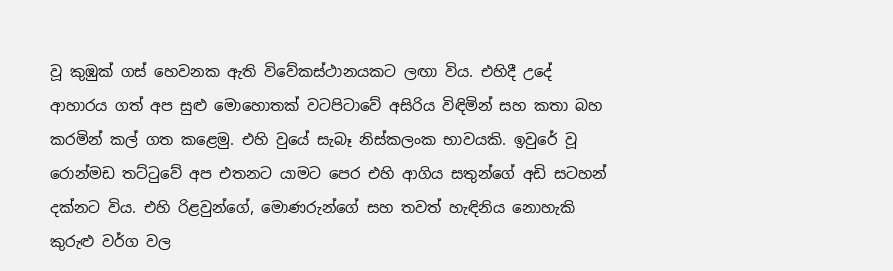වූ කුඹුක් ගස් හෙවනක ඇති විවේකස්ථානයකට ලඟා විය. එහිදී උදේ ආහාරය ගත් අප සුළු මොහොතක් වටපිටාවේ අසිරිය විඳිමින් සහ කතා බහ කරමින් කල් ගත කළෙමු. එහි වුයේ සැබෑ නිස්කලංක භාවයකි. ඉවුරේ වූ රොන්මඩ තට්ටුවේ අප එතනට යාමට පෙර එහි ආගිය සතුන්ගේ අඩි සටහන් දක්නට විය. එහි රිළවුන්ගේ, මොණරුන්ගේ සහ තවත් හැඳිනිය නොහැකි කුරුළු වර්ග වල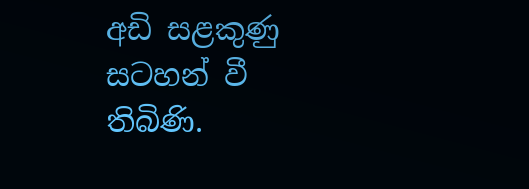අඩි සළකුණු සටහන් වී තිබිණි.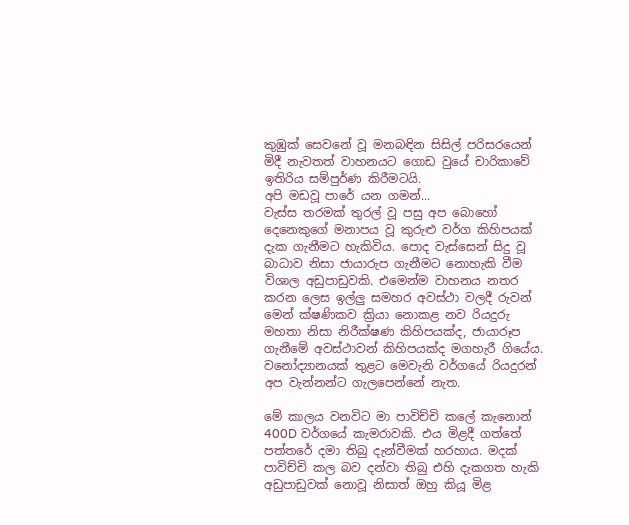කුඹුක් සෙවනේ වූ මනබඳින සිසිල් පරිසරයෙන් මිදී නැවතත් වාහනයට ගොඩ වුයේ චාරිකාවේ ඉතිරිය සම්පුර්ණ කිරීමටයි.
අපි මඩවූ පාරේ යන ගමන්...
වැස්ස තරමක් තුරල් වූ පසු අප බොහෝ දෙනෙකුගේ මනාපය වූ කුරුළු වර්ග කිහිපයක් දැක ගැනීමට හැකිවිය. පොද වැස්සෙන් සිදු වූ බාධාව නිසා ජායාරුප ගැනීමට නොහැකි වීම විශාල අඩුපාඩුවකි. එමෙන්ම වාහනය නතර කරන ලෙස ඉල්ලු සමහර අවස්ථා වලදී රුවන් මෙන් ක්ෂණිකව ක්‍රියා නොකළ නව රියදුරු මහතා නිසා නිරීක්ෂණ කිහිපයක්ද, ජායාරූප ගැනීමේ අවස්ථාවන් කිහිපයක්ද මගහැරී ගියේය. වනෝද්‍යානයක් තුළට මෙවැනි වර්ගයේ රියදුරන් අප වැන්නන්ට ගැලපෙන්නේ නැත.

මේ කාලය වනවිට මා පාවිච්චි කලේ කැනොන් 400D වර්ගයේ කැමරාවකි. එය මිළදී ගත්තේ පත්තරේ දමා තිබු දැන්වීමක් හරහාය. මදක් පාවිච්චි කල බව දන්වා තිබු එහි දැකගත හැකි අඩුපාඩුවක් නොවූ නිසාත් ඔහු කියූ මිළ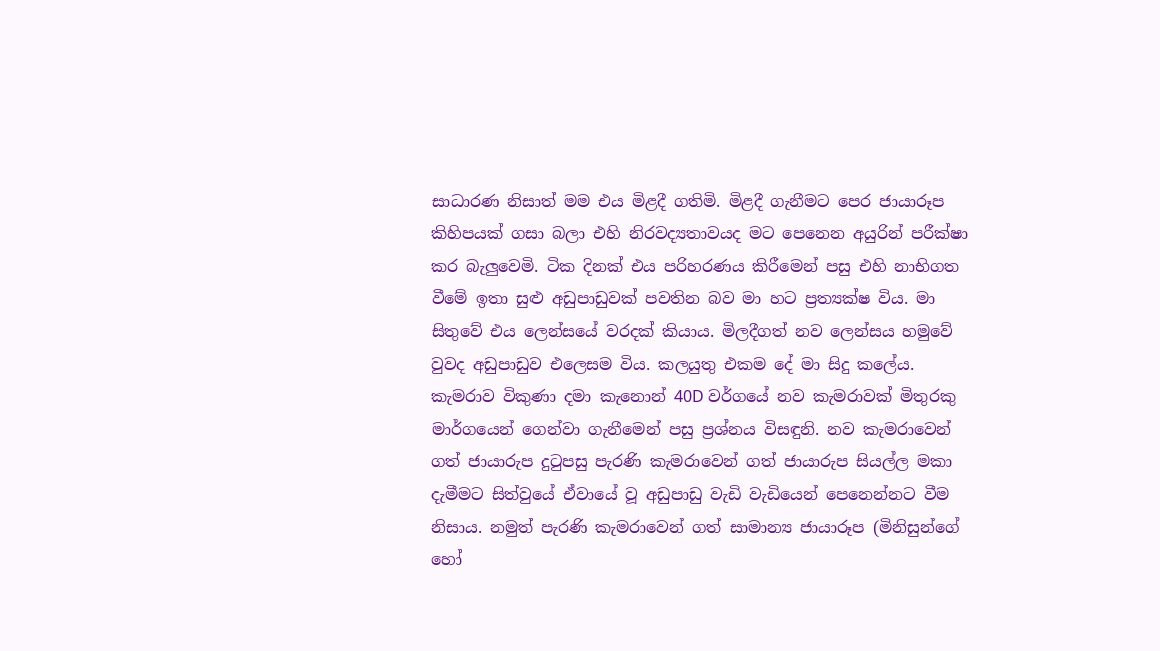සාධාරණ නිසාත් මම එය මිළදී ගතිමි. මිළදී ගැනීමට පෙර ජායාරූප කිහිපයක් ගසා බලා එහි නිරවද්‍යතාවයද මට පෙනෙන අයුරින් පරීක්ෂා කර බැලුවෙමි. ටික දිනක් එය පරිහරණය කිරීමෙන් පසු එහි නාභිගත වීමේ ඉතා සුළු අඩුපාඩුවක් පවතින බව මා හට ප්‍රත්‍යක්ෂ විය. මා සිතුවේ එය ලෙන්සයේ වරදක් කියාය. මිලදීගත් නව ලෙන්සය හමුවේ වුවද අඩුපාඩුව එලෙසම විය. කලයුතු එකම දේ මා සිදු කලේය. කැමරාව විකුණා දමා කැනොන් 40D වර්ගයේ නව කැමරාවක් මිතුරකු මාර්ගයෙන් ගෙන්වා ගැනීමෙන් පසු ප්‍රශ්නය විසඳුනි. නව කැමරාවෙන් ගත් ජායාරුප දුටුපසු පැරණි කැමරාවෙන් ගත් ජායාරුප සියල්ල මකා දැමීමට සිත්වුයේ ඒවායේ වූ අඩුපාඩු වැඩි වැඩියෙන් පෙනෙන්නට වීම නිසාය. නමුත් පැරණි කැමරාවෙන් ගත් සාමාන්‍ය ජායාරූප (මිනිසුන්ගේ හෝ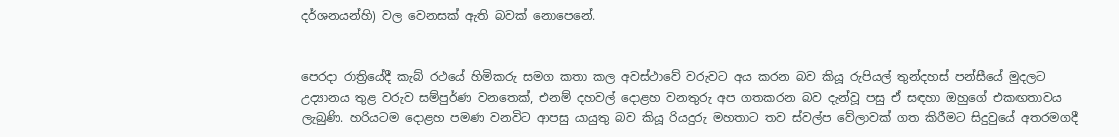දර්ශනයන්හි) වල වෙනසක් ඇති බවක් නොපෙනේ.


පෙරදා රාත්‍රියේදී කැබ් රථයේ හිමිකරු සමග කතා කල අවස්ථාවේ වරුවට අය කරන බව කියූ රුපියල් තුන්දහස් පන්සීයේ මුදලට උද්‍යානය තුළ වරුව සම්පුර්ණ වනතෙක්, එනම් දහවල් දොළහ වනතුරු අප ගතකරන බව දැන්වූ පසු ඒ සඳහා ඔහුගේ එකඟතාවය ලැබුණි. හරියටම දොළහ පමණ වනවිට ආපසු යායුතු බව කියූ රියදුරු මහතාට තව ස්වල්ප වේලාවක් ගත කිරීමට සිදුවුයේ අතරමගදී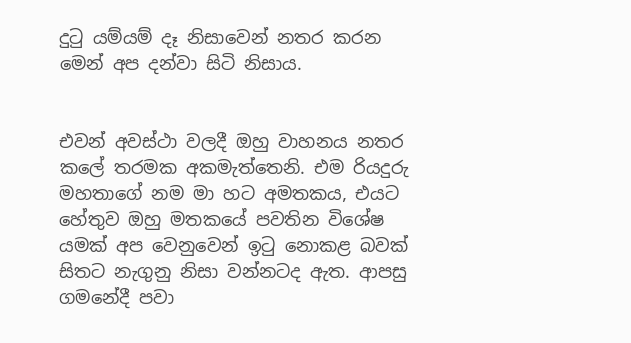දුටු යම්යම් දෑ නිසාවෙන් නතර කරන මෙන් අප දන්වා සිටි නිසාය.


එවන් අවස්ථා වලදී ඔහු වාහනය නතර කලේ තරමක අකමැත්තෙනි. එම රියදුරු මහතාගේ නම මා හට අමතකය, එයට හේතුව ඔහු මතකයේ පවතින විශේෂ යමක් අප වෙනුවෙන් ඉටු නොකළ බවක් සිතට නැගුනු නිසා වන්නටද ඇත. ආපසු ගමනේදී පවා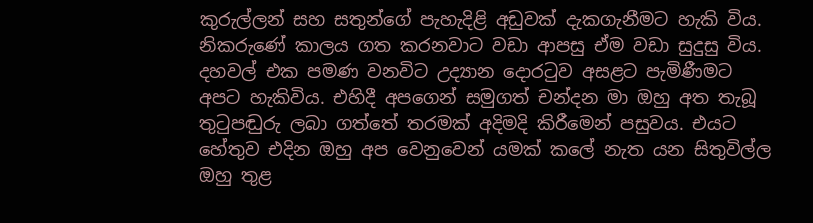කුරුල්ලන් සහ සතුන්ගේ පැහැදිළි අඩුවක් දැකගැනීමට හැකි විය. නිකරුණේ කාලය ගත කරනවාට වඩා ආපසු ඒම වඩා සුදුසු විය. දහවල් එක පමණ වනවිට උද්‍යාන දොරටුව අසළට පැමිණීමට අපට හැකිවිය. එහිදී අපගෙන් සමුගත් චන්දන මා ඔහු අත තැබූ තුටුපඬුරු ලබා ගත්තේ තරමක් අදිමදි කිරීමෙන් පසුවය. එයට හේතුව එදින ඔහු අප වෙනුවෙන් යමක් කලේ නැත යන සිතුවිල්ල ඔහු තුළ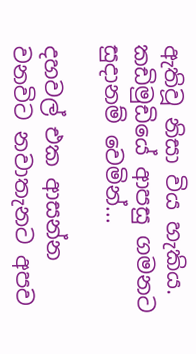ඇතිවූ නිසා විය හැකිය.
කඩිමුඩියේ ආපසු ගමනට සුදානම් වෙමින්...

දහවල් එක ආසන්න වනවිට නවාතැනට අපව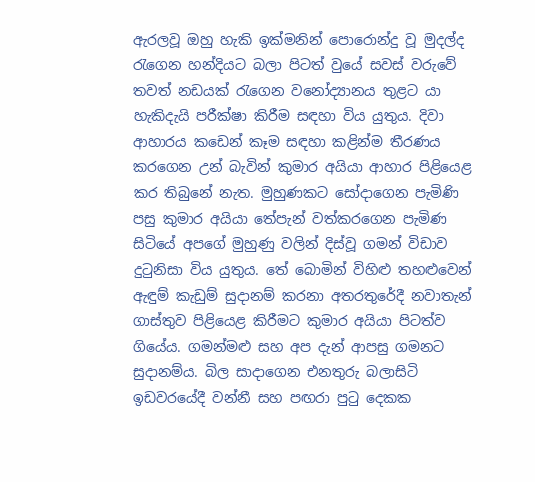ඇරලවූ ඔහු හැකි ඉක්මනින් පොරොන්දු වූ මුදල්ද රැගෙන හන්දියට බලා පිටත් වුයේ සවස් වරුවේ තවත් නඩයක් රැගෙන වනෝද්‍යානය තුළට යා හැකිදැයි පරීක්ෂා කිරීම සඳහා විය යුතුය. දිවා ආහාරය කඩෙන් කෑම සඳහා කළින්ම තීරණය කරගෙන උන් බැවින් කුමාර අයියා ආහාර පිළියෙළ කර තිබුනේ නැත. මුහුණකට සෝදාගෙන පැමිණි පසු කුමාර අයියා තේපැන් වත්කරගෙන පැමිණ සිටියේ අපගේ මුහුණු වලින් දිස්වූ ගමන් විඩාව දුටුනිසා විය යුතුය. තේ බොමින් විහිළු තහළුවෙන් ඇඳුම් කැඩුම් සුදානම් කරනා අතරතුරේදී නවාතැන් ගාස්තුව පිළියෙළ කිරීමට කුමාර අයියා පිටත්ව ගියේය. ගමන්මළු සහ අප දැන් ආපසු ගමනට සුදානම්ය. බිල සාදාගෙන එනතුරු බලාසිටි ඉඩවරයේදී වන්නී සහ පඟරා පුටු දෙකක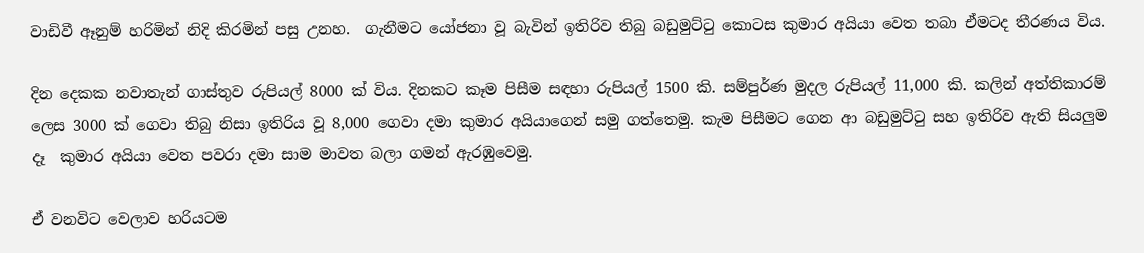වාඩිවී ඈනුම් හරිමින් නිදි කිරමින් පසු උනහ.  ගැනීමට යෝජනා වූ බැවින් ඉතිරිව තිබු බඩුමුට්ටු කොටස කුමාර අයියා වෙත තබා ඒමටද තීරණය විය.

දින දෙකක නවාතැන් ගාස්තුව රුපියල් 8000 ක් විය. දිනකට කෑම පිසීම සඳහා රුපියල් 1500 කි. සම්පුර්ණ මුදල රුපියල් 11,000 කි. කලින් අත්තිකාරම් ලෙස 3000 ක් ගෙවා තිබු නිසා ඉතිරිය වූ 8,000 ගෙවා දමා කුමාර අයියාගෙන් සමු ගත්තෙමු. කැම පිසීමට ගෙන ආ බඩුමුට්ටු සහ ඉතිරිව ඇති සියලුම දෑ  කුමාර අයියා වෙත පවරා දමා සාම මාවත බලා ගමන් ඇරඹුවෙමු.

ඒ වනවිට වෙලාව හරියටම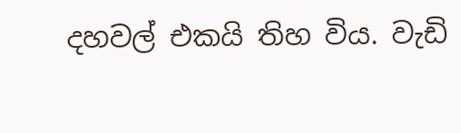දහවල් එකයි තිහ විය. වැඩි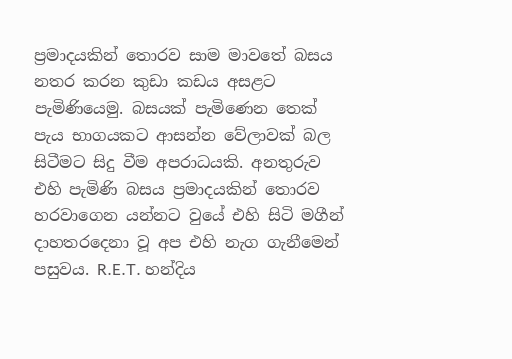ප්‍රමාදයකින් තොරව සාම මාවතේ බසය නතර කරන කුඩා කඩය අසළට පැමිණියෙමු. බසයක් පැමිණෙන තෙක් පැය භාගයකට ආසන්න වේලාවක් බල සිටීමට සිදු වීම අපරාධයකි. අනතුරුව එහි පැමිණි බසය ප්‍රමාදයකින් තොරව හරවාගෙන යන්නට වුයේ එහි සිටි මගීන් දාහතරදෙනා වූ අප එහි නැග ගැනීමෙන් පසුවය. R.E.T. හන්දිය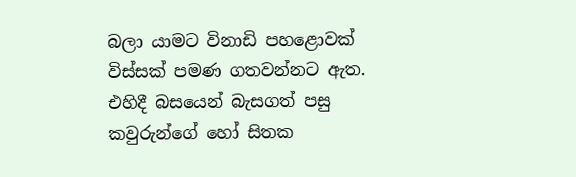බලා යාමට විනාඩි පහළොවක් විස්සක් පමණ ගතවන්නට ඇත. එහිදී බසයෙන් බැසගත් පසු කවුරුන්ගේ හෝ සිතක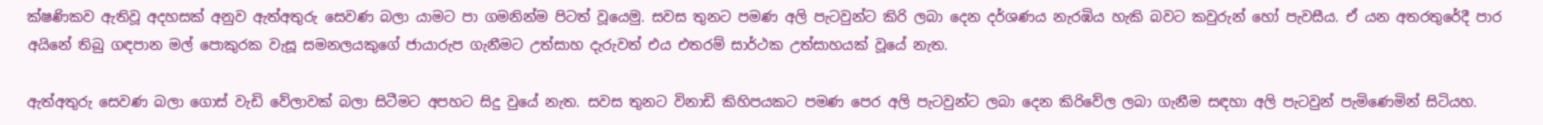ක්ෂණිකව ඇතිවූ අදහසක් අනුව ඇත්අතුරු සෙවණ බලා යාමට පා ගමනින්ම පිටත් වූයෙමු. සවස තුනට පමණ අලි පැටවුන්ට කිරි ලබා දෙන දර්ශණය නැරඹිය හැකි බවට කවුරුන් හෝ පැවසීය. ඒ යන අතරතුරේදී පාර අයිනේ තිබු ගඳපාන මල් පොකුරක වැසූ සමනලයකුගේ ජායාරුප ගැනීමට උත්සාහ දැරුවත් එය එතරම් සාර්ථක උත්සාහයක් වූයේ නැත.

ඇත්අතුරු සෙවණ බලා ගොස් වැඩි වේලාවක් බලා සිටීමට අපහට සිදු වුයේ නැත. සවස තුනට විනාඩි කිහිපයකට පමණ පෙර අලි පැටවුන්ට ලබා දෙන කිරිවේල ලබා ගැනීම සඳහා අලි පැටවුන් පැමිණෙමින් සිටියහ.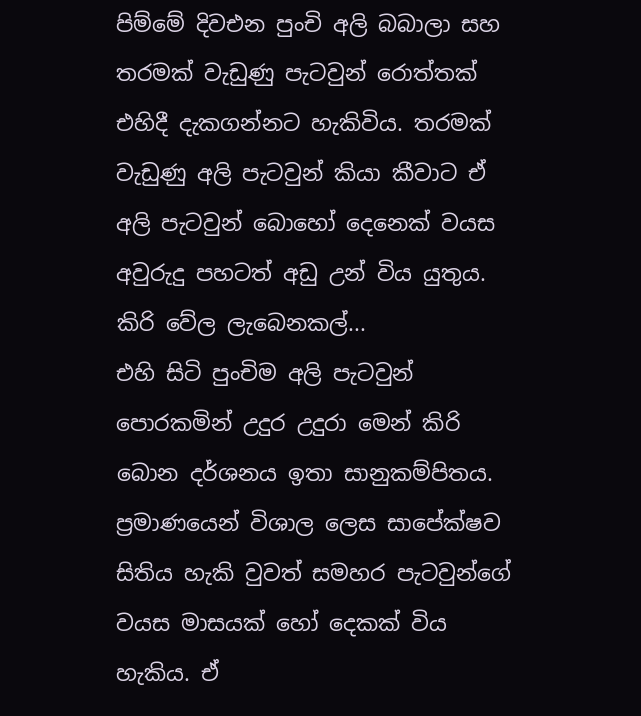පිම්මේ දිවඑන පුංචි අලි බබාලා සහ තරමක් වැඩුණු පැටවුන් රොත්තක් එහිදී දැකගන්නට හැකිවිය. තරමක් වැඩුණු අලි පැටවුන් කියා කීවාට ඒ අලි පැටවුන් බොහෝ දෙනෙක් වයස අවුරුදු පහටත් අඩු උන් විය යුතුය.
කිරි වේල ලැබෙනකල්...
එහි සිටි පුංචිම අලි පැටවුන් පොරකමින් උදුර උදුරා මෙන් කිරි බොන දර්ශනය ඉතා සානුකම්පිතය. ප්‍රමාණයෙන් විශාල ලෙස සාපේක්ෂව සිතිය හැකි වුවත් සමහර පැටවුන්ගේ වයස මාසයක් හෝ දෙකක් විය හැකිය. ඒ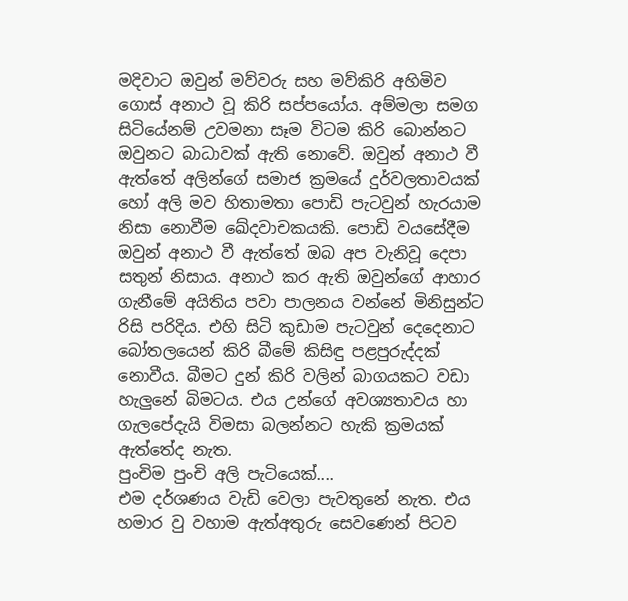මදිවාට ඔවුන් මව්වරු සහ මව්කිරි අහිමිව ගොස් අනාථ වූ කිරි සප්පයෝය. අම්මලා සමග සිටියේනම් උවමනා සෑම විටම කිරි බොන්නට ඔවුනට බාධාවක් ඇති නොවේ. ඔවුන් අනාථ වී ඇත්තේ අලින්ගේ සමාජ ක්‍රමයේ දුර්වලතාවයක් හෝ අලි මව හිතාමතා පොඩි පැටවුන් හැරයාම නිසා නොවීම ඛේදවාචකයකි. පොඩි වයසේදීම ඔවුන් අනාථ වී ඇත්තේ ඔබ අප වැනිවූ දෙපා සතුන් නිසාය. අනාථ කර ඇති ඔවුන්ගේ ආහාර ගැනීමේ අයිතිය පවා පාලනය වන්නේ මිනිසුන්ට රිසි පරිදිය. එහි සිටි කුඩාම පැටවුන් දෙදෙනාට බෝතලයෙන් කිරි බීමේ කිසිඳු පළපුරුද්දක් නොවීය. බීමට දුන් කිරි වලින් බාගයකට වඩා හැලුනේ බිමටය. එය උන්ගේ අවශ්‍යතාවය හා ගැලපේදැයි විමසා බලන්නට හැකි ක්‍රමයක් ඇත්තේද නැත.
පුංචිම පුංචි අලි පැටියෙක්....
එම දර්ශණය වැඩි වෙලා පැවතුනේ නැත. එය හමාර වු වහාම ඇත්අතුරු සෙවණෙන් පිටව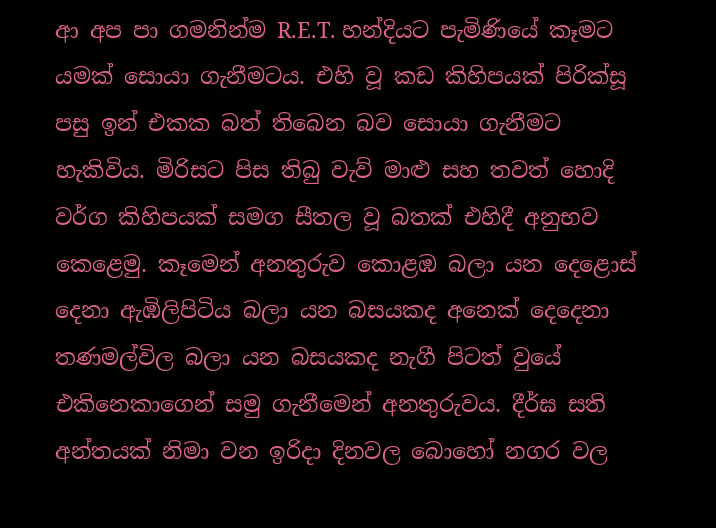ආ අප පා ගමනින්ම R.E.T. හන්දියට පැමිණියේ කෑමට යමක් සොයා ගැනීමටය. එහි වූ කඩ කිහිපයක් පිරික්සූ පසු ඉන් එකක බත් තිබෙන බව සොයා ගැනීමට හැකිවිය. මිරිසට පිස තිබු වැව් මාළු සහ තවත් හොදි වර්ග කිහිපයක් සමග සීතල වූ බතක් එහිදී අනුභව කෙළෙමු. කෑමෙන් අනතුරුව කොළඹ බලා යන දෙළොස් දෙනා ඇඹිලිපිටිය බලා යන බසයකද අනෙක් දෙදෙනා තණමල්විල බලා යන බසයකද නැගී පිටත් වුයේ එකිනෙකාගෙන් සමු ගැනීමෙන් අනතුරුවය. දීර්ඝ සති අන්තයක් නිමා වන ඉරිදා දිනවල බොහෝ නගර වල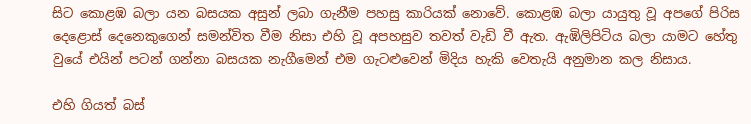සිට කොළඹ බලා යන බසයක අසුන් ලබා ගැනීම පහසු කාරියක් නොවේ. කොළඹ බලා යායුතු වූ අපගේ පිරිස දෙළොස් දෙනෙකුගෙන් සමන්විත වීම නිසා එහි වූ අපහසුව තවත් වැඩි වී ඇත. ඇඹිලිපිටිය බලා යාමට හේතු වුයේ එයින් පටන් ගන්නා බසයක නැගීමෙන් එම ගැටළුවෙන් මිදිය හැකි වෙතැයි අනුමාන කල නිසාය.

එහි ගියත් බස්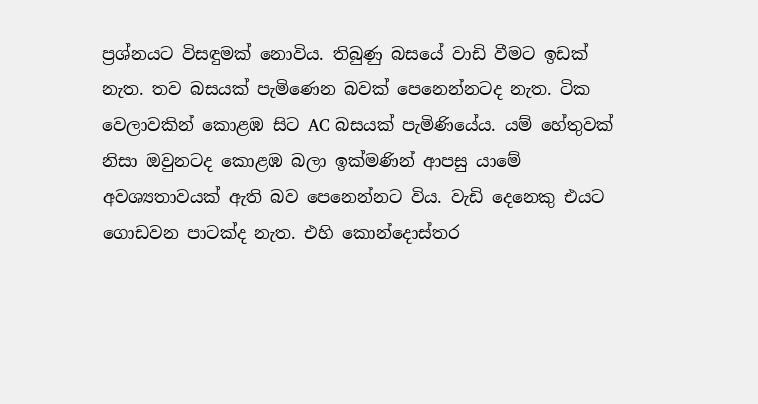ප්‍රශ්නයට විසඳුමක් නොවිය. තිබුණු බසයේ වාඩි වීමට ඉඩක් නැත. තව බසයක් පැමිණෙන බවක් පෙනෙන්නටද නැත. ටික වෙලාවකින් කොළඹ සිට AC බසයක් පැමිණියේය. යම් හේතුවක් නිසා ඔවුනටද කොළඹ බලා ඉක්මණින් ආපසු යාමේ අවශ්‍යතාවයක් ඇති බව පෙනෙන්නට විය. වැඩි දෙනෙකු එයට ගොඩවන පාටක්ද නැත. එහි කොන්දොස්තර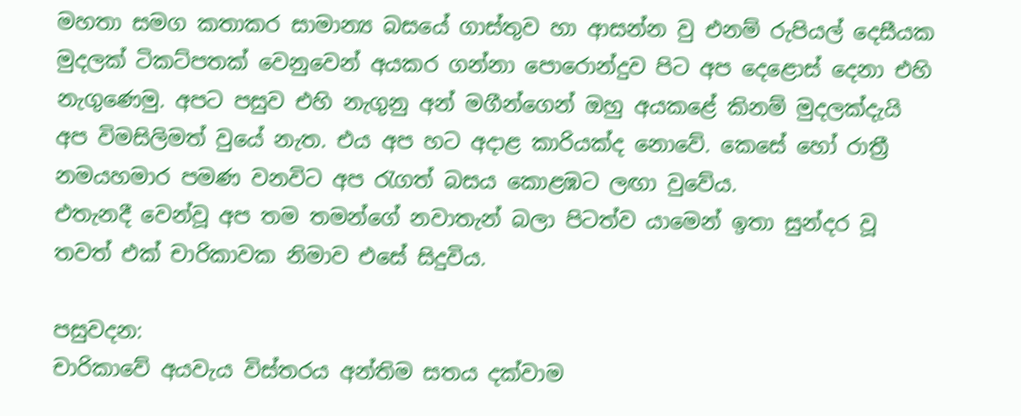මහතා සමග කතාකර සාමාන්‍ය බසයේ ගාස්තුව හා ආසන්න වු එනම් රුපියල් දෙසීයක මුදලක් ටිකට්පතක් වෙනුවෙන් අයකර ගන්නා පොරොන්දුව පිට අප දෙළොස් දෙනා එහි නැගුණෙමු. අපට පසුව එහි නැගුනු අන් මගීන්ගෙන් ඔහු අයකළේ කිනම් මුදලක්දැයි අප විමසිලිමත් වුයේ නැත. එය අප හට අදාළ කාරියක්ද නොවේ. කෙසේ හෝ රාත්‍රී නමයහමාර පමණ වනවිට අප රැගත් බසය කොළඹට ලඟා වුවේය.
එතැනදී වෙන්වූ අප තම තමන්ගේ නවාතැන් බලා පිටත්ව යාමෙන් ඉතා සුන්දර වූ තවත් එක් චාරිකාවක නිමාව එසේ සිදුවිය.

පසුවදන:
චාරිකාවේ අයවැය විස්තරය අන්තිම සතය දක්වාම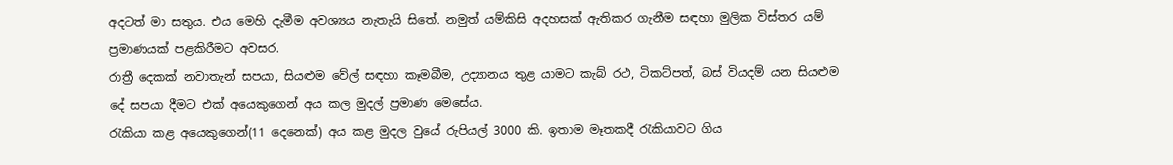අදටත් මා සතුය. එය මෙහි දැමීම අවශ්‍යය නැතැයි සිතේ. නමුත් යම්කිසි අදහසක් ඇතිකර ගැනීම සඳහා මුලික විස්තර යම් ප්‍රමාණයක් පළකිරීමට අවසර.
රාත්‍රී දෙකක් නවාතැන් සපයා, සියළුම වේල් සඳහා කෑමබීම, උද්‍යානය තුළ යාමට කැබ් රථ, ටිකට්පත්, බස් වියදම් යන සියළුම දේ සපයා දීමට එක් අයෙකුගෙන් අය කල මුදල් ප්‍රමාණ මෙසේය.
රැකියා කළ අයෙකුගෙන්(11 දෙනෙක්) අය කළ මුදල වුයේ රුපියල් 3000 කි. ඉතාම මෑතකදී රැකියාවට ගිය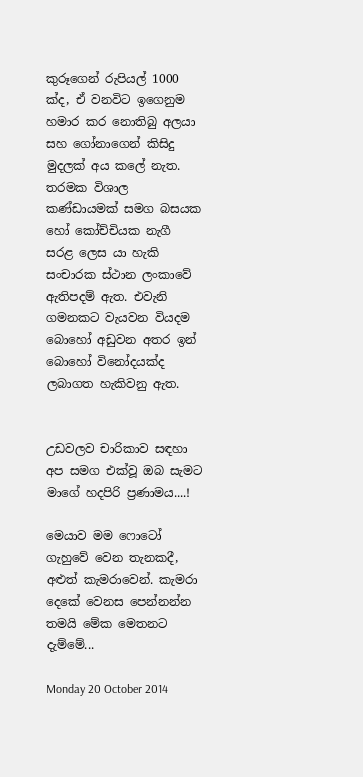කුරූගෙන් රුපියල් 1000 ක්ද, ඒ වනවිට ඉගෙනුම හමාර කර නොතිබු අලයා සහ ගෝනාගෙන් කිසිදු මුදලක් අය කලේ නැත.
තරමක විශාල කණ්ඩායමක් සමග බසයක හෝ කෝච්චියක නැගී සරළ ලෙස යා හැකි සංචාරක ස්ථාන ලංකාවේ ඇතිපදම් ඇත. එවැනි ගමනකට වැයවන වියදම බොහෝ අඩුවන අතර ඉන් බොහෝ විනෝදයක්ද ලබාගත හැකිවනු ඇත.


උඩවලව චාරිකාව සඳහා අප සමග එක්වූ ඔබ සැමට මාගේ හදපිරි ප්‍රණාමය....!

මෙයාව මම ෆොටෝ ගැහුවේ වෙන තැනකදී, අළුත් කැමරාවෙන්. කැමරා දෙකේ වෙනස පෙන්නන්න තමයි මේක මෙතනට දැම්මේ...

Monday 20 October 2014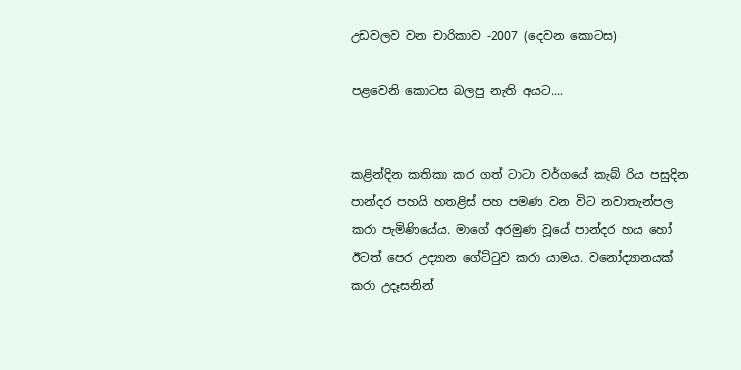උඩවලව වන චාරිකාව -2007 (දෙවන කොටස)

පළවෙනි කොටස බලපු නැති අයට....


කළින්දින කතිකා කර ගත් ටාටා වර්ගයේ කැබ් රිය පසුදින පාන්දර පහයි හතළිස් පහ පමණ වන විට නවාතැන්පල කරා පැමිණියේය. මාගේ අරමුණ වූයේ පාන්දර හය හෝ ඊටත් පෙර උද්‍යාන ගේට්ටුව කරා යාමය. වනෝද්‍යානයක් කරා උදෑසනින්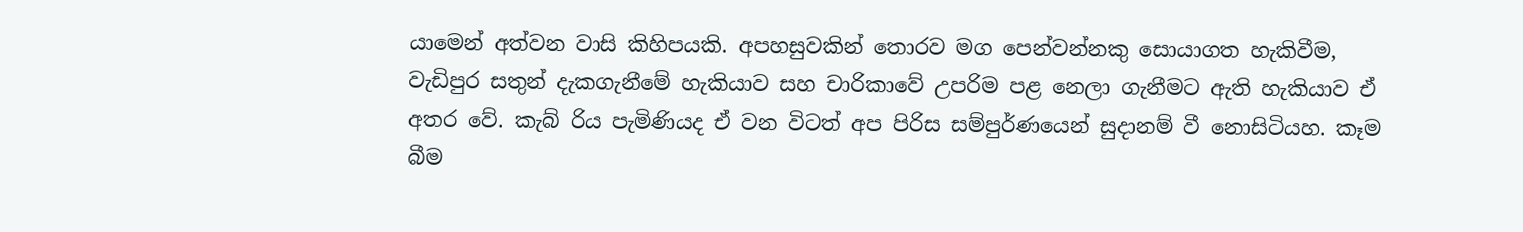යාමෙන් අත්වන වාසි කිහිපයකි. අපහසුවකින් තොරව මග පෙන්වන්නකු සොයාගත හැකිවීම, වැඩිපුර සතුන් දැකගැනීමේ හැකියාව සහ චාරිකාවේ උපරිම පළ නෙලා ගැනීමට ඇති හැකියාව ඒ අතර වේ. කැබ් රිය පැමිණියද ඒ වන විටත් අප පිරිස සම්පුර්ණයෙන් සුදානම් වී නොසිටියහ. කෑම බීම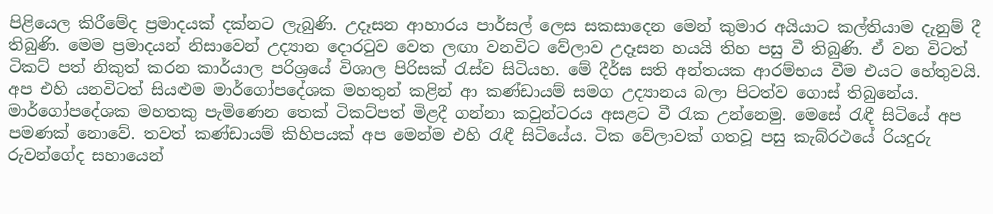පිළියෙල කිරීමේද ප්‍රමාදයක් දක්නට ලැබුණි. උදෑසන ආහාරය පාර්සල් ලෙස සකසාදෙන මෙන් කුමාර අයියාට කල්තියාම දැනුම් දී තිබුණි. මෙම ප්‍රමාදයන් නිසාවෙන් උද්‍යාන දොරටුව වෙත ලඟා වනවිට වේලාව උදෑසන හයයි තිහ පසු වී තිබුණි. ඒ වන විටත් ටිකට් පත් නිකුත් කරන කාර්යාල පරිශ්‍රයේ විශාල පිරිසක් රැස්ව සිටියහ. මේ දීර්ඝ සති අන්තයක ආරම්භය වීම එයට හේතුවයි. අප එහි යනවිටත් සියළුම මාර්ගෝපදේශක මහතුන් කළින් ආ කණ්ඩායම් සමග උද්‍යානය බලා පිටත්ව ගොස් තිබුනේය. මාර්ගෝපදේශක මහතකු පැමිණෙන තෙක් ටිකට්පත් මිළදී ගන්නා කවුන්ටරය අසළට වී රැක උන්නෙමු. මෙසේ රැඳී සිටියේ අප පමණක් නොවේ. තවත් කණ්ඩායම් කිහිපයක් අප මෙන්ම එහි රැඳී සිටියේය. ටික වේලාවක් ගතවූ පසු කැබ්රථයේ රියදුරු රුවන්ගේද සහායෙන්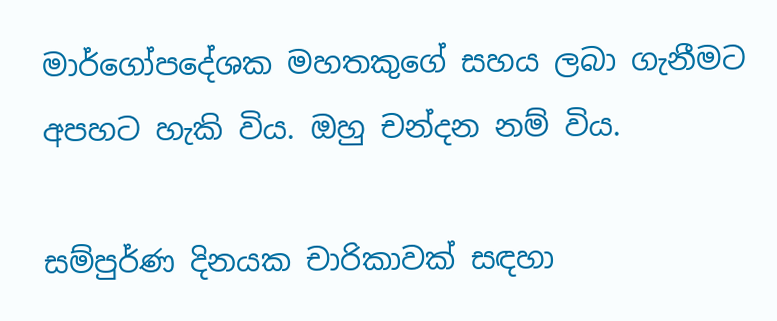මාර්ගෝපදේශක මහතකුගේ සහය ලබා ගැනීමට අපහට හැකි විය. ඔහු චන්දන නම් විය.

සම්පුර්ණ දිනයක චාරිකාවක් සඳහා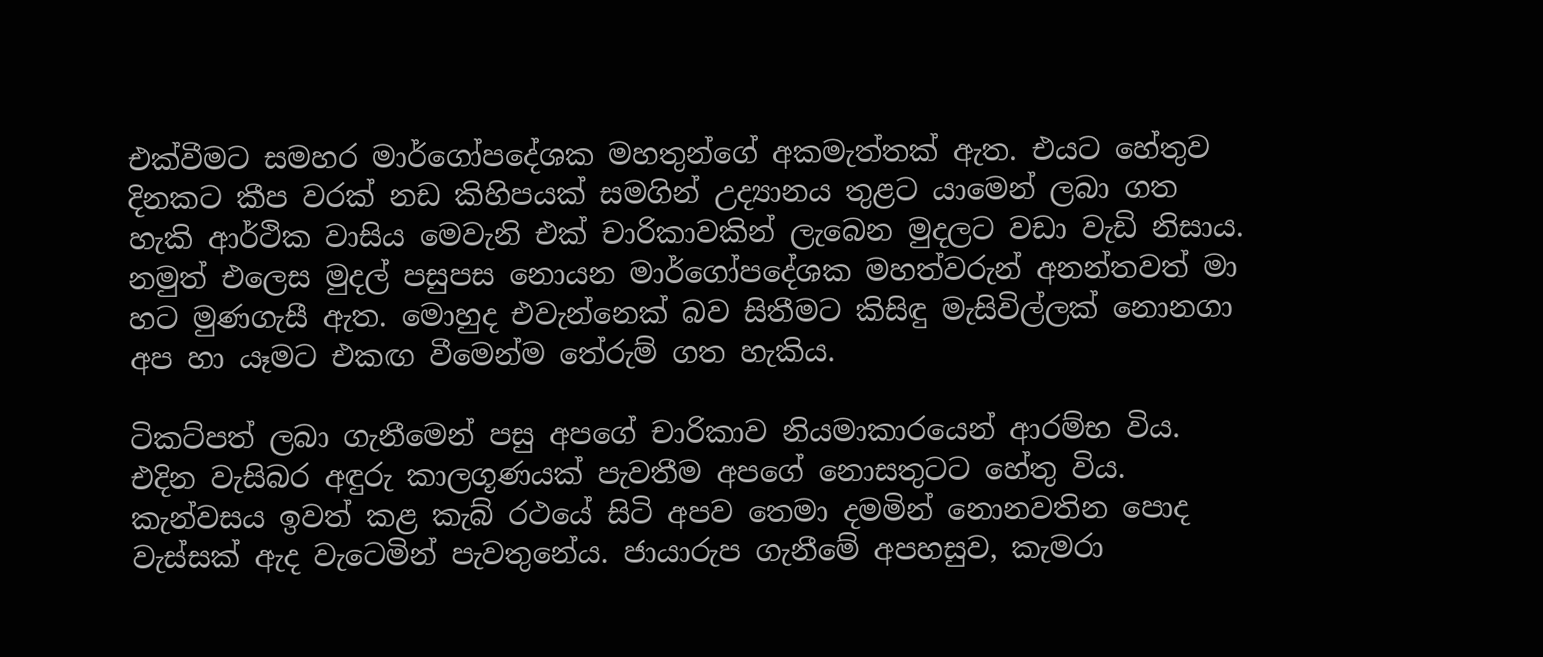එක්වීමට සමහර මාර්ගෝපදේශක මහතුන්ගේ අකමැත්තක් ඇත. එයට හේතුව දිනකට කීප වරක් නඩ කිහිපයක් සමගින් උද්‍යානය තුළට යාමෙන් ලබා ගත හැකි ආර්ථික වාසිය මෙවැනි එක් චාරිකාවකින් ලැබෙන මුදලට වඩා වැඩි නිසාය. නමුත් එලෙස මුදල් පසුපස නොයන මාර්ගෝපදේශක මහත්වරුන් අනන්තවත් මා හට මුණගැසී ඇත. මොහුද එවැන්නෙක් බව සිතීමට කිසිඳු මැසිවිල්ලක් නොනගා අප හා යෑමට එකඟ වීමෙන්ම තේරුම් ගත හැකිය.

ටිකට්පත් ලබා ගැනීමෙන් පසු අපගේ චාරිකාව නියමාකාරයෙන් ආරම්භ විය. එදින වැසිබර අඳුරු කාලගූණයක් පැවතීම අපගේ නොසතුටට හේතු විය. කැන්වසය ඉවත් කළ කැබ් රථයේ සිටි අපව තෙමා දමමින් නොනවතින පොද වැස්සක් ඇද වැටෙමින් පැවතුනේය. ජායාරුප ගැනීමේ අපහසුව, කැමරා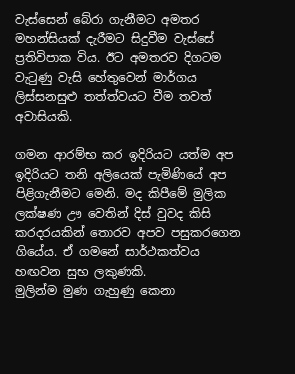වැස්සෙන් බේරා ගැනීමට අමතර මහන්සියක් දැරීමට සිදුවීම වැස්සේ ප්‍රතිවිපාක විය. ඊට අමතරව දිගටම වැටුණු වැසි හේතුවෙන් මාර්ගය ලිස්සනසුළු තත්ත්වයට වීම තවත් අවාසියකි.

ගමන ආරම්භ කර ඉදිරියට යත්ම අප ඉදිරියට තනි අලියෙක් පැමිණියේ අප පිළිගැනීමට මෙනි. මද කිපීමේ මුලික ලක්ෂණ ඌ වෙතින් දිස් වුවද කිසි කරදරයකින් තොරව අපව පසුකරගෙන ගියේය. ඒ ගමනේ සාර්ථකත්වය හඟවන සුභ ලකුණකි.
මුලින්ම මුණ ගැහුණු කෙනා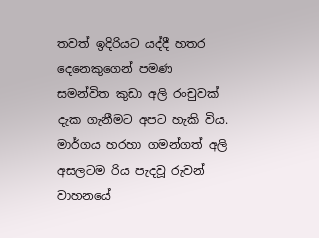තවත් ඉදිරියට යද්දී හතර දෙනෙකුගෙන් පමණ සමන්විත කුඩා අලි රංචුවක් දැක ගැනීමට අපට හැකි විය. මාර්ගය හරහා ගමන්ගත් අලි අසලටම රිය පැදවූ රුවන් වාහනයේ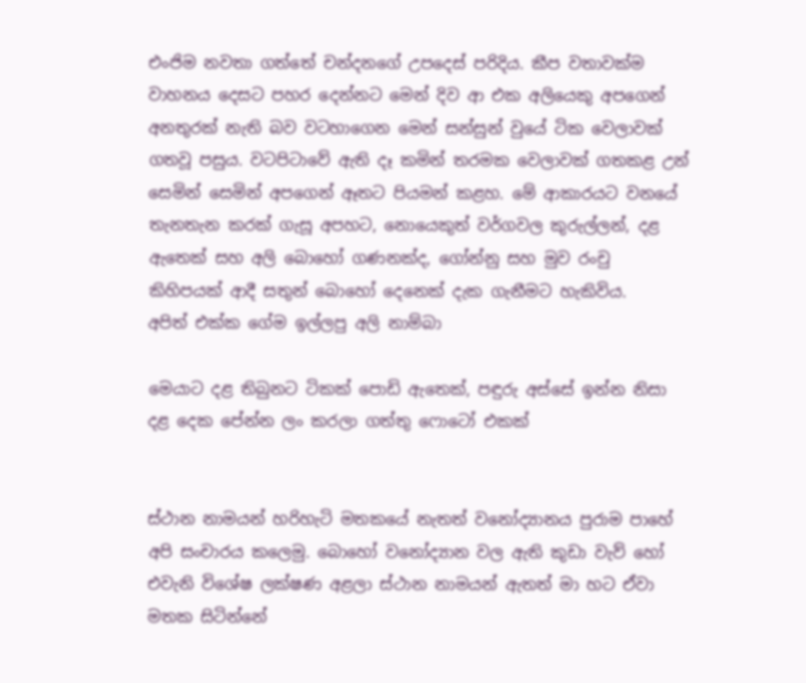එංජිම නවතා ගත්තේ චන්දනගේ උපදෙස් පරිදිය. කීප වතාවක්ම වාහනය දෙසට පහර දෙන්නට මෙන් දිව ආ එක අලියෙකු අපගෙන් අනතුරක් නැති බව වටහාගෙන මෙන් සන්සුන් වුයේ ටික වෙලාවක් ගතවූ පසුය. වටපිටාවේ ඇති දෑ කමින් තරමක වෙලාවක් ගතකළ උන් සෙමින් සෙමින් අපගෙන් ඈතට පියමන් කළහ. මේ ආකාරයට වනයේ තැනතැන කරක් ගැසූ අපහට, නොයෙකුත් වර්ගවල කුරුල්ලන්, දළ ඇතෙක් සහ අලි බොහෝ ගණනක්ද, ගෝන්නු සහ මුව රංචු කිහිපයක් ආදී සතුන් බොහෝ දෙනෙක් දැක ගැනීමට හැකිවිය.
අපිත් එක්ක ගේම ඉල්ලපු අලි නාම්බා

මෙයාට දළ තිබුනට ටිකක් පොඩි ඇතෙක්, පඳුරු අස්සේ ඉන්න නිසා දළ දෙක පේන්න ලං කරලා ගත්තු ෆොටෝ එකක්


ස්ථාන නාමයන් හරිහැටි මතකයේ නැතත් වනෝද්‍යානය පුරාම පාහේ අපි සංචාරය කලෙමු. බොහෝ වනෝද්‍යාන වල ඇති කුඩා වැව් හෝ එවැනි විශේෂ ලක්ෂණ අළලා ස්ථාන නාමයන් ඇතත් මා හට ඒවා මතක සිටින්නේ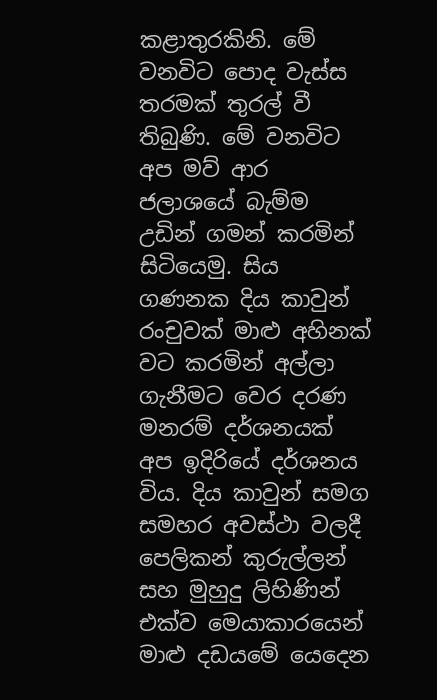කළාතුරකිනි. මේ වනවිට පොද වැස්ස තරමක් තුරල් වී තිබුණි. මේ වනවිට අප මව් ආර ජලාශයේ බැම්ම උඩින් ගමන් කරමින් සිටියෙමු. සිය ගණනක දිය කාවුන් රංචුවක් මාළු අහිනක් වට කරමින් අල්ලා ගැනීමට වෙර දරණ මනරම් දර්ශනයක් අප ඉදිරියේ දර්ශනය විය. දිය කාවුන් සමග සමහර අවස්ථා වලදී පෙලිකන් කුරුල්ලන් සහ මුහුදු ලිහිණින් එක්ව මෙයාකාරයෙන් මාළු දඩයමේ යෙදෙන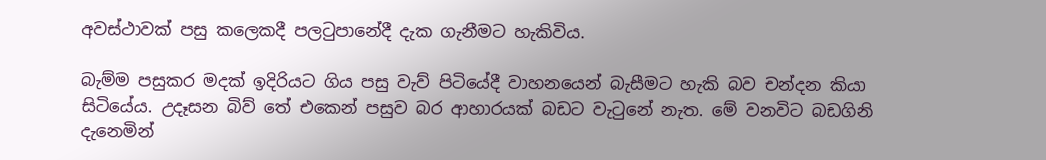අවස්ථාවක් පසු කලෙකදී පලටුපානේදී දැක ගැනීමට හැකිවිය.

බැම්ම පසුකර මදක් ඉදිරියට ගිය පසු වැව් පිටියේදී වාහනයෙන් බැසීමට හැකි බව චන්දන කියා සිටියේය. උදෑසන බිව් තේ එකෙන් පසුව බර ආහාරයක් බඩට වැටුනේ නැත. මේ වනවිට බඩගිනි දැනෙමින්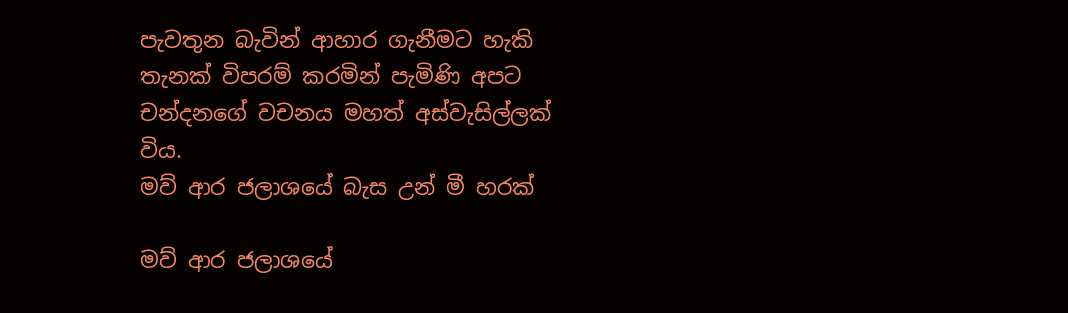පැවතුන බැවින් ආහාර ගැනීමට හැකි තැනක් විපරම් කරමින් පැමිණි අපට චන්දනගේ වචනය මහත් අස්වැසිල්ලක් විය.
මව් ආර ජලාශයේ බැස උන් මී හරක්

මව් ආර ජලාශයේ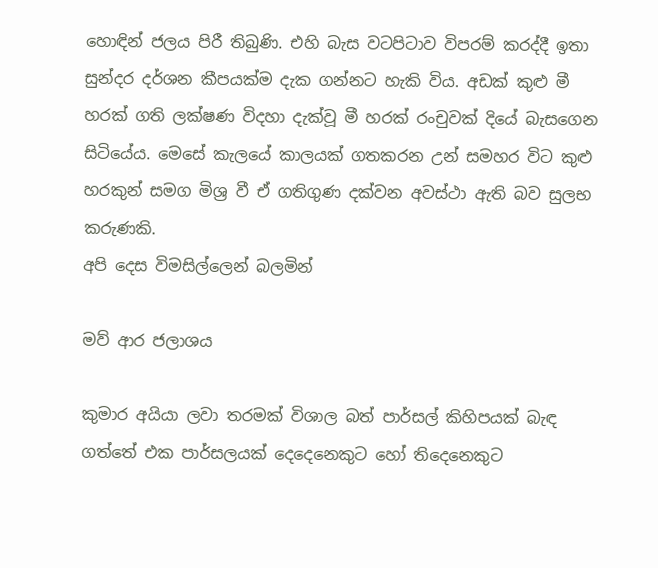හොඳින් ජලය පිරී තිබුණි. එහි බැස වටපිටාව විපරම් කරද්දී ඉතා සුන්දර දර්ශන කීපයක්ම දැක ගන්නට හැකි විය. අඩක් කුළු මී හරක් ගති ලක්ෂණ විදහා දැක්වූ මී හරක් රංචුවක් දියේ බැසගෙන සිටියේය. මෙසේ කැලයේ කාලයක් ගතකරන උන් සමහර විට කුළු හරකුන් සමග මිශ්‍ර වී ඒ ගතිගුණ දක්වන අවස්ථා ඇති බව සුලභ කරුණකි.
අපි දෙස විමසිල්ලෙන් බලමින්

මව් ආර ජලාශය

කුමාර අයියා ලවා තරමක් විශාල බත් පාර්සල් කිහිපයක් බැඳ ගත්තේ එක පාර්සලයක් දෙදෙනෙකුට හෝ තිදෙනෙකුට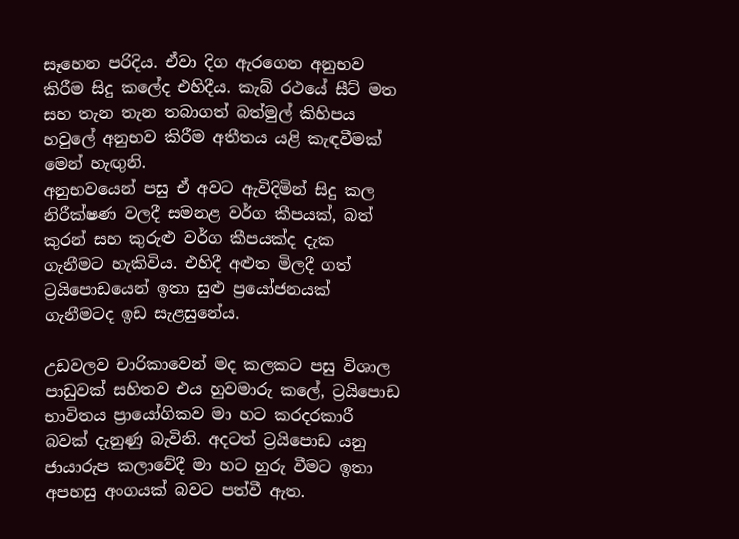සෑහෙන පරිදිය. ඒවා දිග ඇරගෙන අනුභව කිරීම සිදු කලේද එහිදීය. කැබ් රථයේ සීට් මත සහ තැන තැන තබාගත් බත්මුල් කිහිපය හවුලේ අනුභව කිරීම අතීතය යළි කැඳවීමක් මෙන් හැඟුනි.
අනුභවයෙන් පසු ඒ අවට ඇවිදිමින් සිදු කල නිරීක්ෂණ වලදී සමනළ වර්ග කීපයක්, බත් කුරන් සහ කුරුළු වර්ග කීපයක්ද දැක ගැනීමට හැකිවිය. එහිදී අළුත මිලදී ගත්  ට්‍රයිපොඩයෙන් ඉතා සුළු ප්‍රයෝජනයක් ගැනීමටද ඉඩ සැළසුනේය.

උඩවලව චාරිකාවෙන් මද කලකට පසු විශාල පාඩුවක් සහිතව එය හුවමාරු කලේ, ට්‍රයිපොඩ භාවිතය ප්‍රායෝගිකව මා හට කරදරකාරී බවක් දැනුණු බැවිනි. අදටත් ට්‍රයිපොඩ යනු ජායාරුප කලාවේදී මා හට හුරු වීමට ඉතා අපහසු අංගයක් බවට පත්වී ඇත.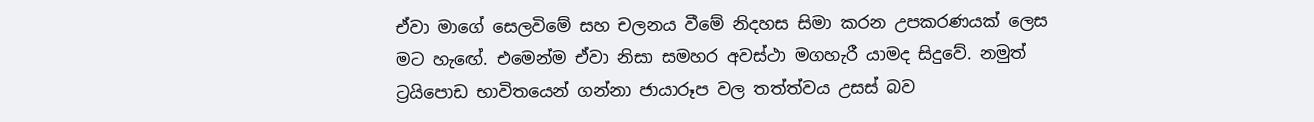ඒවා මාගේ සෙලවිමේ සහ චලනය වීමේ නිදහස සිමා කරන උපකරණයක් ලෙස මට හැඟේ. එමෙන්ම ඒවා නිසා සමහර අවස්ථා මගහැරී යාමද සිදුවේ. නමුත් ට්‍රයිපොඩ භාවිතයෙන් ගන්නා ජායාරූප වල තත්ත්වය උසස් බව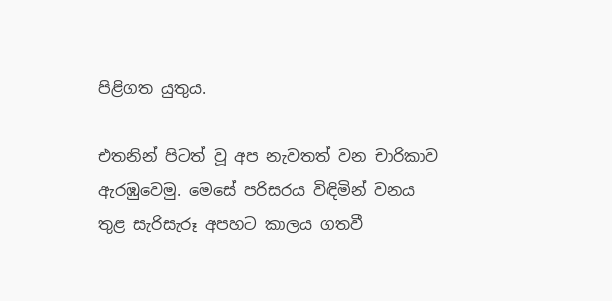පිළිගත යුතුය.

එතනින් පිටත් වූ අප නැවතත් වන චාරිකාව ඇරඹුවෙමු. මෙසේ පරිසරය විඳිමින් වනය තුළ සැරිසැරූ අපහට කාලය ගතවී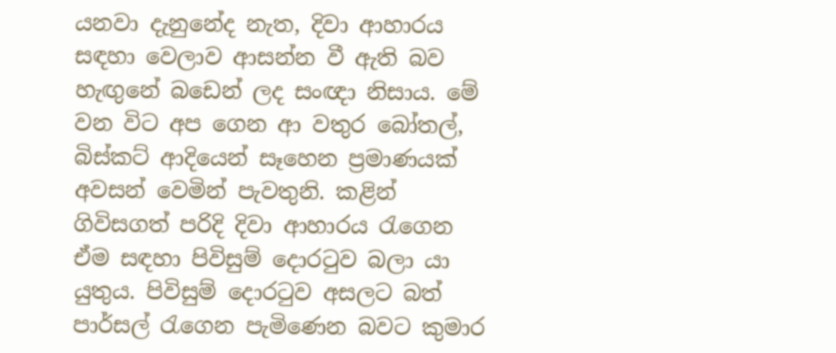යනවා දැනුනේද නැත, දිවා ආහාරය සඳහා වෙලාව ආසන්න වී ඇති බව හැඟුනේ බඩෙන් ලද සංඥා නිසාය. මේ වන විට අප ගෙන ආ වතුර බෝතල්, බිස්කට් ආදියෙන් සෑහෙන ප්‍රමාණයක් අවසන් වෙමින් පැවතුනි. කළින් ගිවිසගත් පරිදි දිවා ආහාරය රැගෙන ඒම සඳහා පිවිසුම් දොරටුව බලා යා යුතුය. පිවිසුම් දොරටුව අසලට බත් පාර්සල් රැගෙන පැමිණෙන බවට කුමාර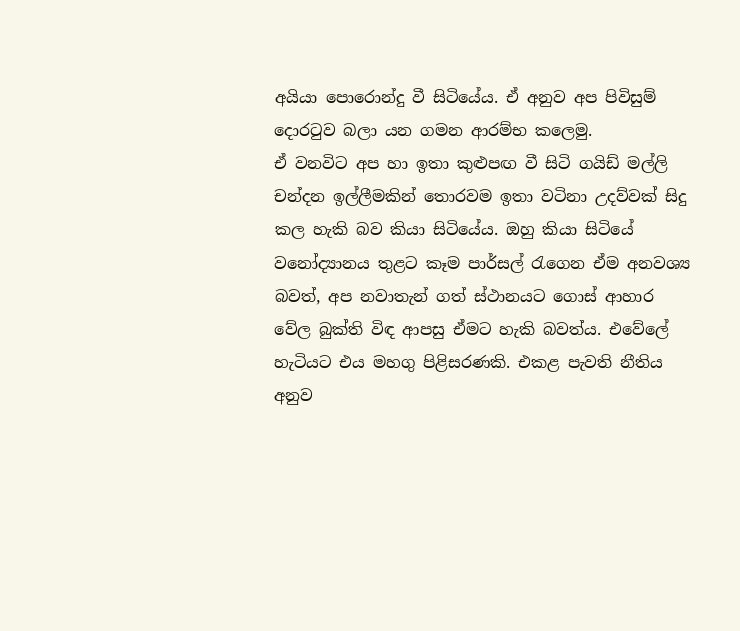අයියා පොරොන්දු වී සිටියේය. ඒ අනුව අප පිවිසුම් දොරටුව බලා යන ගමන ආරම්භ කලෙමු.
ඒ වනවිට අප හා ඉතා කුළුපඟ වී සිටි ගයිඩ් මල්ලි චන්දන ඉල්ලීමකින් තොරවම ඉතා වටිනා උදව්වක් සිදු කල හැකි බව කියා සිටියේය. ඔහු කියා සිටියේ වනෝද්‍යානය තුළට කෑම පාර්සල් රැගෙන ඒම අනවශ්‍ය බවත්, අප නවාතැන් ගත් ස්ථානයට ගොස් ආහාර වේල බුක්ති විඳ ආපසු ඒමට හැකි බවත්ය. එවේලේ හැටියට එය මහගු පිළිසරණකි. එකළ පැවති නීතිය අනුව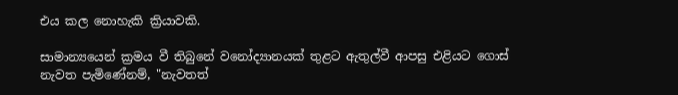එය කල නොහැකි ක්‍රියාවකි.

සාමාන්‍යයෙන් ක්‍රමය වී තිබුනේ වනෝද්‍යානයක් තුළට ඇතුල්වී ආපසු එළියට ගොස් නැවත පැමිණේනම්, "නැවතත්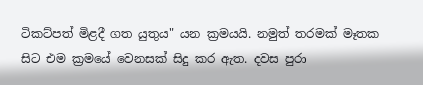ටිකට්පත් මිළදී ගත යුතුය" යන ක්‍රමයයි. නමුත් තරමක් මෑතක සිට එම ක්‍රමයේ වෙනසක් සිදු කර ඇත. දවස පුරා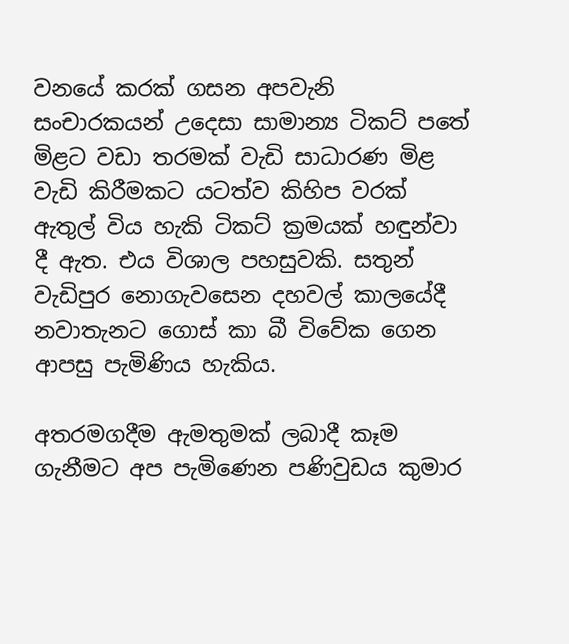වනයේ කරක් ගසන අපවැනි සංචාරකයන් උදෙසා සාමාන්‍ය ටිකට් පතේ මිළට වඩා තරමක් වැඩි සාධාරණ මිළ වැඩි කිරීමකට යටත්ව කිහිප වරක් ඇතුල් විය හැකි ටිකට් ක්‍රමයක් හඳුන්වා දී ඇත. එය විශාල පහසුවකි. සතුන් වැඩිපුර නොගැවසෙන දහවල් කාලයේදී නවාතැනට ගොස් කා බී විවේක ගෙන ආපසු පැමිණිය හැකිය.

අතරමගදීම ඇමතුමක් ලබාදී කෑම ගැනීමට අප පැමිණෙන පණිවුඩය කුමාර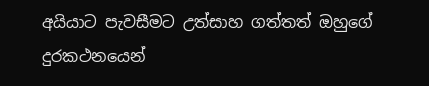අයියාට පැවසීමට උත්සාහ ගත්තත් ඔහුගේ දුරකථනයෙන්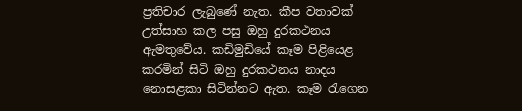ප්‍රතිචාර ලැබුණේ නැත. කීප වතාවක් උත්සාහ කල පසු ඔහු දුරකථනය ඇමතුවේය. කඩිමුඩියේ කෑම පිළියෙළ කරමින් සිටි ඔහු දුරකථනය නාදය නොසළකා සිටින්නට ඇත. කෑම රැගෙන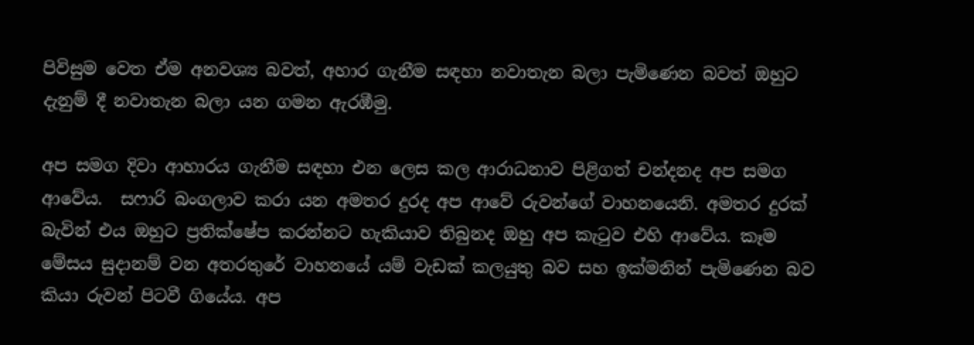පිවිසුම වෙත ඒම අනවශ්‍ය බවත්, අහාර ගැනීම සඳහා නවාතැන බලා පැමිණෙන බවත් ඔහුට දැනුම් දී නවාතැන බලා යන ගමන ඇරඹීමු.

අප සමග දිවා ආහාරය ගැනීම සඳහා එන ලෙස කල ආරාධනාව පිළිගත් චන්දනද අප සමග ආවේය.  සෆාරි බංගලාව කරා යන අමතර දුරද අප ආවේ රුවන්ගේ වාහනයෙනි. අමතර දුරක් බැවින් එය ඔහුට ප්‍රතික්ෂේප කරන්නට හැකියාව තිබුනද ඔහු අප කැටුව එහි ආවේය. කෑම මේසය සුදානම් වන අතරතුරේ වාහනයේ යම් වැඩක් කලයුතු බව සහ ඉක්මනින් පැමිණෙන බව කියා රුවන් පිටවී ගියේය. අප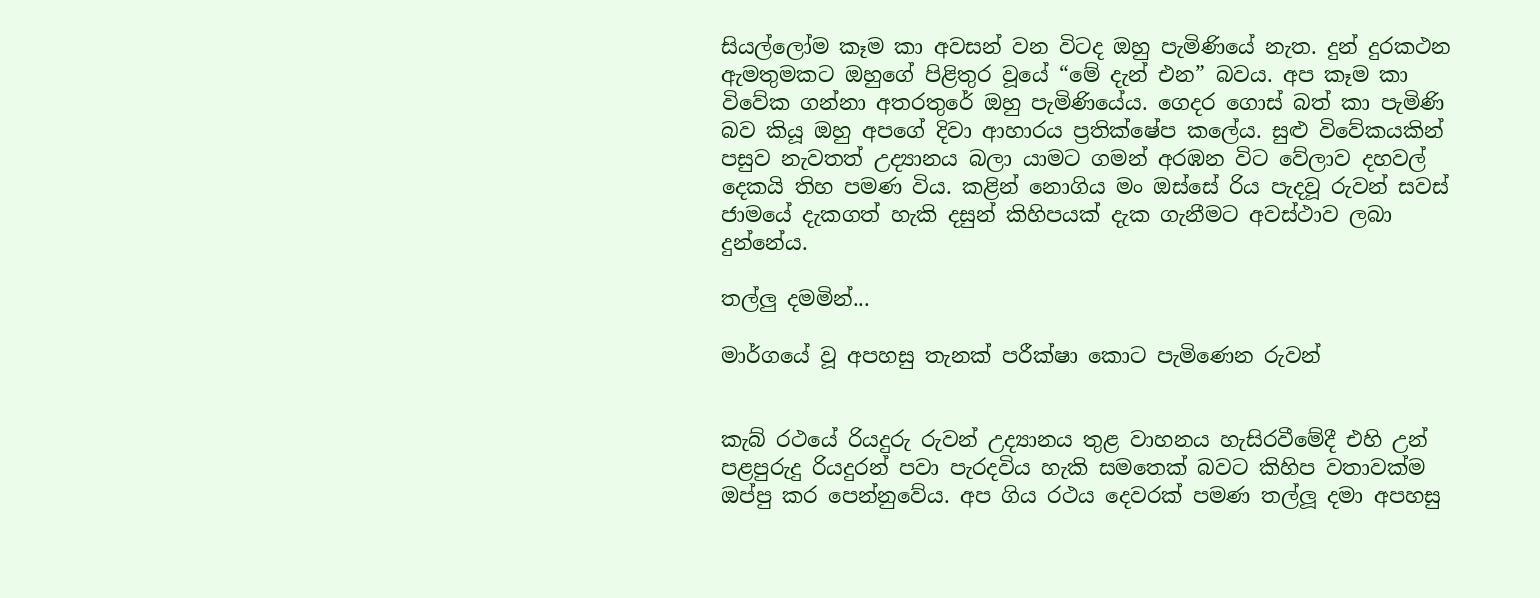සියල්ලෝම කෑම කා අවසන් වන විටද ඔහු පැමිණියේ නැත. දුන් දුරකථන ඇමතුමකට ඔහුගේ පිළිතුර වූයේ “මේ දැන් එන” බවය. අප කෑම කා විවේක ගන්නා අතරතුරේ ඔහු පැමිණියේය. ගෙදර ගොස් බත් කා පැමිණි බව කියූ ඔහු අපගේ දිවා ආහාරය ප්‍රතික්ෂේප කලේය. සුළු විවේකයකින් පසුව නැවතත් උද්‍යානය බලා යාමට ගමන් අරඹන විට වේලාව දහවල් දෙකයි තිහ පමණ විය. කළින් නොගිය මං ඔස්සේ රිය පැදවූ රුවන් සවස් ජාමයේ දැකගත් හැකි දසුන් කිහිපයක් දැක ගැනීමට අවස්ථාව ලබා දුන්නේය.

තල්ලු දමමින්...

මාර්ගයේ වූ අපහසු තැනක් පරීක්ෂා කොට පැමිණෙන රුවන්


කැබ් රථයේ රියදුරු රුවන් උද්‍යානය තුළ වාහනය හැසිරවීමේදී එහි උන් පළපුරුදු රියදුරන් පවා පැරදවිය හැකි සමතෙක් බවට කිහිප වතාවක්ම ඔප්පු කර පෙන්නුවේය. අප ගිය රථය දෙවරක් පමණ තල්ලූ දමා අපහසු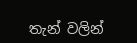තැන් වලින්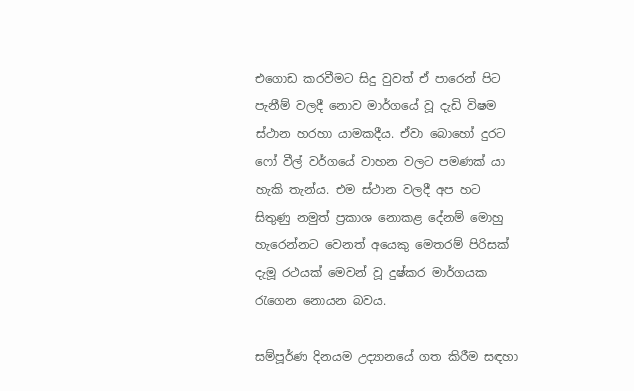එගොඩ කරවීමට සිදු වුවත් ඒ පාරෙන් පිට පැනීම් වලදී නොව මාර්ගයේ වූ දැඩි විෂම ස්ථාන හරහා යාමකදීය. ඒවා බොහෝ දුරට ෆෝ වීල් වර්ගයේ වාහන වලට පමණක් යා හැකි තැන්ය. එම ස්ථාන වලදී අප හට සිතුණු නමුත් ප්‍රකාශ නොකළ දේනම් මොහු හැරෙන්නට වෙනත් අයෙකු මෙතරම් පිරිසක් දැමූ රථයක් මෙවන් වූ දුෂ්කර මාර්ගයක රැගෙන නොයන බවය.

සම්පූර්ණ දිනයම උද්‍යානයේ ගත කිරීම සඳහා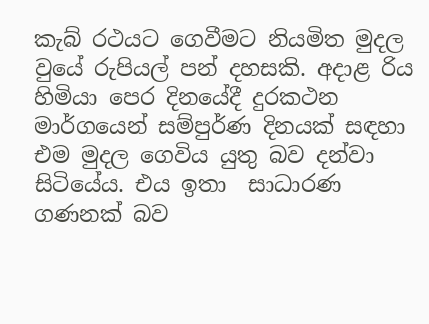කැබ් රථයට ගෙවීමට නියමිත මුදල වුයේ රුපියල් පන් දහසකි. අදාළ රිය හිමියා පෙර දිනයේදී දුරකථන මාර්ගයෙන් සම්පුර්ණ දිනයක් සඳහා එම මුදල ගෙවිය යුතු බව දන්වා සිටියේය. එය ඉතා  සාධාරණ ගණනක් බව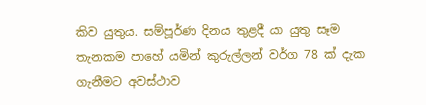කිව යුතුය. සම්පූර්ණ දිනය තුළදී යා යුතු සෑම තැනකම පාහේ යමින් කුරුල්ලන් වර්ග 78 ක් දැක ගැනීමට අවස්ථාව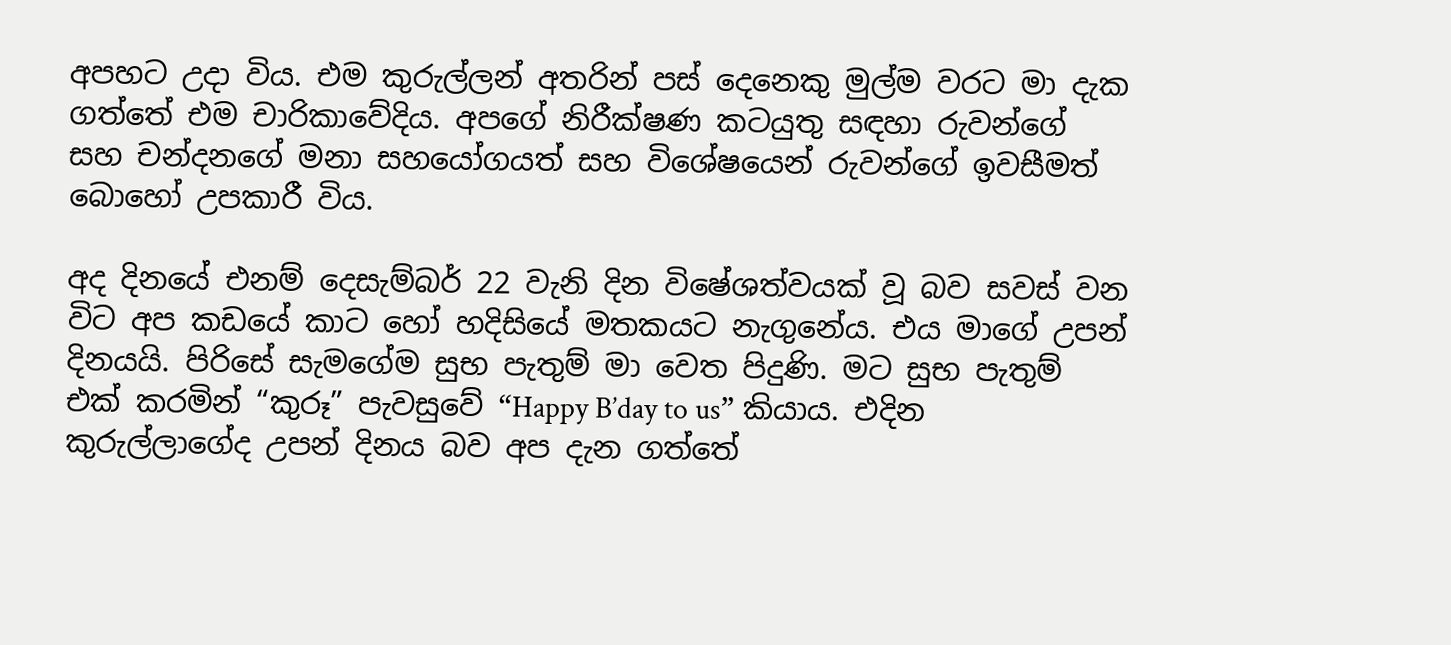අපහට උදා විය. එම කුරුල්ලන් අතරින් පස් දෙනෙකු මුල්ම වරට මා දැක ගත්තේ එම චාරිකාවේදිය. අපගේ නිරීක්ෂණ කටයුතු සඳහා රුවන්ගේ සහ චන්දනගේ මනා සහයෝගයත් සහ විශේෂයෙන් රුවන්ගේ ඉවසීමත් බොහෝ උපකාරී විය.

අද දිනයේ එනම් දෙසැම්බර් 22 වැනි දින විෂේශත්වයක් වූ බව සවස් වන විට අප කඩයේ කාට හෝ හදිසියේ මතකයට නැගුනේය. එය මාගේ උපන් දිනයයි. පිරිසේ සැමගේම සුභ පැතුම් මා වෙත පිදුණි. මට සුභ පැතුම් එක් කරමින් “කුරූ” පැවසුවේ “Happy B’day to us” කියාය. එදින කුරුල්ලාගේද උපන් දිනය බව අප දැන ගත්තේ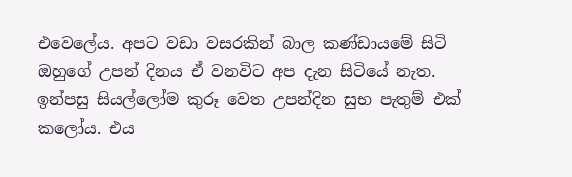එවෙලේය. අපට වඩා වසරකින් බාල කණ්ඩායමේ සිටි ඔහුගේ උපන් දිනය ඒ වනවිට අප දැන සිටියේ නැත. ඉන්පසු සියල්ලෝම කුරූ වෙත උපන්දින සුභ පැතුම් එක් කලෝය. එය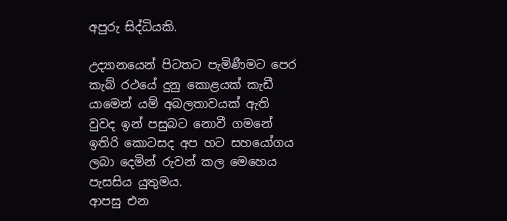අපුරු සිද්ධියකි.

උද්‍යානයෙන් පිටතට පැමිණීමට පෙර කැබ් රථයේ දුනු කොළයක් කැඩී යාමෙන් යම් අබලතාවයක් ඇති වුවද ඉන් පසුබට නොවී ගමනේ ඉතිරි කොටසද අප හට සහයෝගය ලබා දෙමින් රුවන් කල මෙහෙය පැසසිය යුතුමය.
ආපසු එන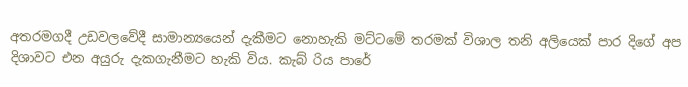අතරමගදී උඩවලවේදී සාමාන්‍යයෙන් දැකීමට නොහැකි මට්ටමේ තරමක් විශාල තනි අලියෙක් පාර දිගේ අප දිශාවට එන අයුරු දැකගැනීමට හැකි විය. කැබ් රිය පාරේ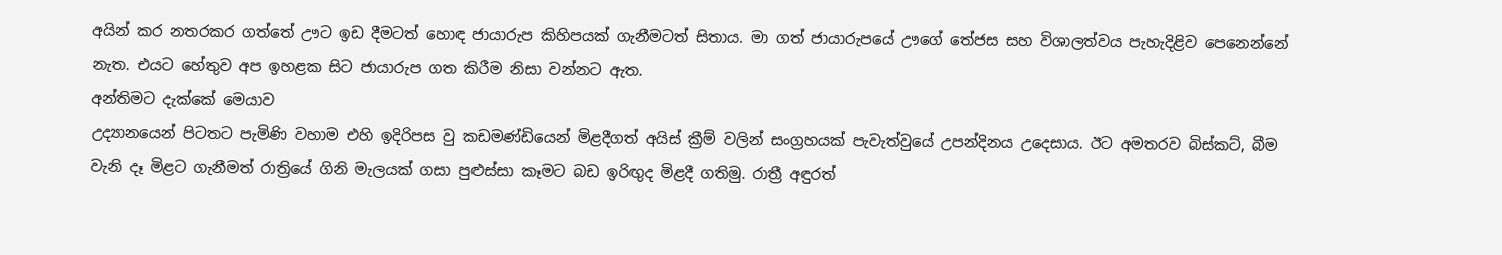අයින් කර නතරකර ගත්තේ ඌට ඉඩ දීමටත් හොඳ ජායාරුප කිහිපයක් ගැනීමටත් සිතාය. මා ගත් ජායාරුපයේ ඌගේ තේජස සහ විශාලත්වය පැහැදිළිව පෙනෙන්නේ නැත. එයට හේතුව අප ඉහළක සිට ජායාරුප ගත කිරීම නිසා වන්නට ඇත.
අන්තිමට දැක්කේ මෙයාව
උද්‍යානයෙන් පිටතට පැමිණි වහාම එහි ඉදිරිපස වු කඩමණ්ඩියෙන් මිළදීගත් අයිස් ක්‍රීම් වලින් සංග්‍රහයක් පැවැත්වුයේ උපන්දිනය උදෙසාය. ඊට අමතරව බිස්කට්, බීම වැනි දෑ මිළට ගැනීමත් රාත්‍රියේ ගිනි මැලයක් ගසා පුළුස්සා කෑමට බඩ ඉරිඟුද මිළදී ගතිමු. රාත්‍රී අඳුරත්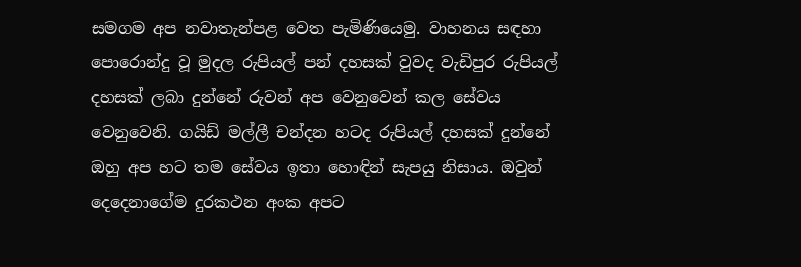සමගම අප නවාතැන්පළ වෙත පැමිණියෙමු. වාහනය සඳහා පොරොන්දු වූ මුදල රුපියල් පන් දහසක් වුවද වැඩිපුර රුපියල් දහසක් ලබා දුන්නේ රුවන් අප වෙනුවෙන් කල සේවය වෙනුවෙනි. ගයිඩ් මල්ලී චන්දන හටද රුපියල් දහසක් දුන්නේ ඔහු අප හට තම සේවය ඉතා හොඳින් සැපයු නිසාය. ඔවුන් දෙදෙනාගේම දුරකථන අංක අපට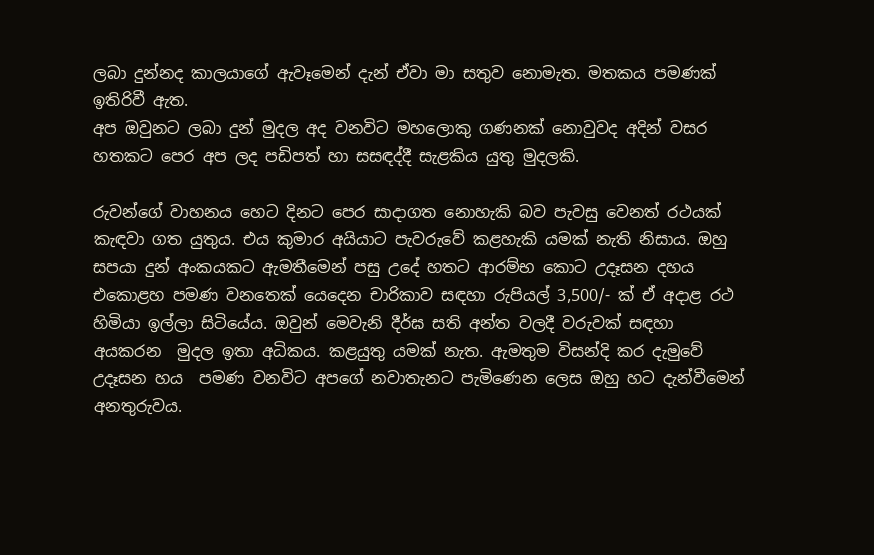ලබා දුන්නද කාලයාගේ ඇවෑමෙන් දැන් ඒවා මා සතුව නොමැත. මතකය පමණක් ඉතිරිවී ඇත.
අප ඔවුනට ලබා දුන් මුදල අද වනවිට මහලොකු ගණනක් නොවුවද අදින් වසර හතකට පෙර අප ලද පඩිපත් හා සසඳද්දී සැළකිය යුතු මුදලකි.

රුවන්ගේ වාහනය හෙට දිනට පෙර සාදාගත නොහැකි බව පැවසු වෙනත් රථයක් කැඳවා ගත යුතුය. එය කුමාර අයියාට පැවරුවේ කළහැකි යමක් නැති නිසාය. ඔහු සපයා දුන් අංකයකට ඇමතීමෙන් පසු උදේ හතට ආරම්භ කොට උදෑසන දහය එකොළහ පමණ වනතෙක් යෙදෙන චාරිකාව සඳහා රුපියල් 3,500/- ක් ඒ අදාළ රථ හිමියා ඉල්ලා සිටියේය. ඔවුන් මෙවැනි දීර්ඝ සති අන්ත වලදී වරුවක් සඳහා අයකරන  මුදල ඉතා අධිකය. කළයුතු යමක් නැත. ඇමතුම විසන්දි කර දැමුවේ උදෑසන හය  පමණ වනවිට අපගේ නවාතැනට පැමිණෙන ලෙස ඔහු හට දැන්වීමෙන් අනතුරුවය.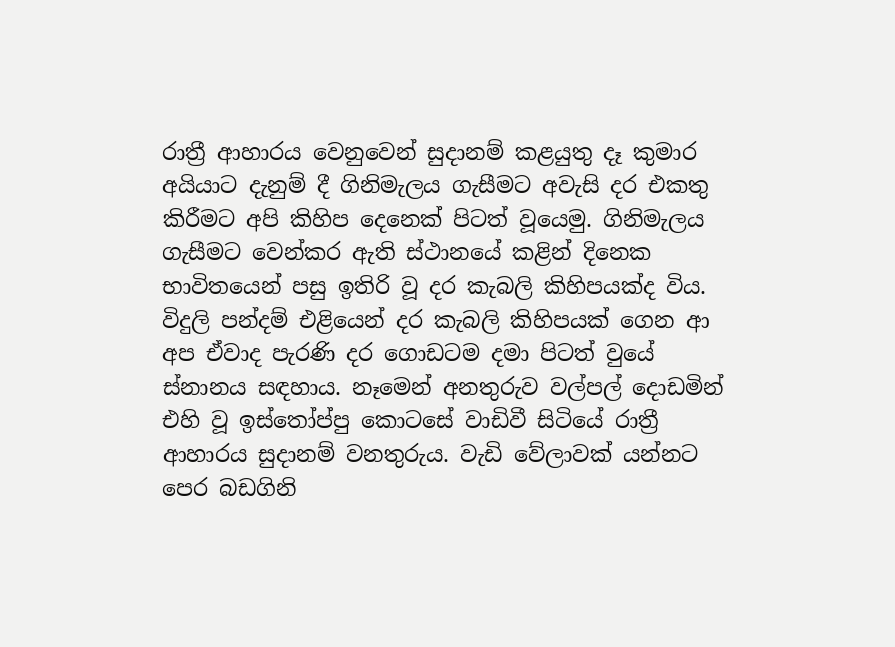රාත්‍රී ආහාරය වෙනුවෙන් සුදානම් කළයුතු දෑ කුමාර අයියාට දැනුම් දී ගිනිමැලය ගැසීමට අවැසි දර එකතු කිරීමට අපි කිහිප දෙනෙක් පිටත් වූයෙමු. ගිනිමැලය ගැසීමට වෙන්කර ඇති ස්ථානයේ කළින් දිනෙක භාවිතයෙන් පසු ඉතිරි වූ දර කැබලි කිහිපයක්ද විය. විදුලි පන්දම් එළියෙන් දර කැබලි කිහිපයක් ගෙන ආ අප ඒවාද පැරණි දර ගොඩටම දමා පිටත් වුයේ ස්නානය සඳහාය. නෑමෙන් අනතුරුව වල්පල් දොඩමින් එහි වූ ඉස්තෝප්පු කොටසේ වාඩිවී සිටියේ රාත්‍රී ආහාරය සුදානම් වනතුරුය. වැඩි වේලාවක් යන්නට පෙර බඩගිනි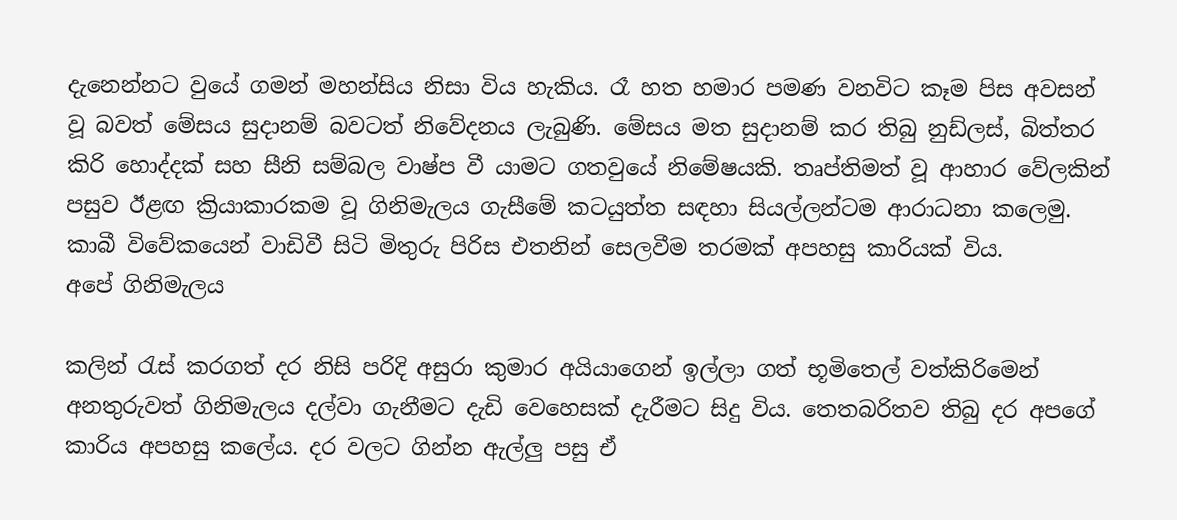දැනෙන්නට වුයේ ගමන් මහන්සිය නිසා විය හැකිය. රෑ හත හමාර පමණ වනවිට කෑම පිස අවසන් වූ බවත් මේසය සුදානම් බවටත් නිවේදනය ලැබුණි. මේසය මත සුදානම් කර තිබු නුඩ්ලස්, බිත්තර කිරි හොද්දක් සහ සීනි සම්බල වාෂ්ප වී යාමට ගතවුයේ නිමේෂයකි. තෘප්තිමත් වූ ආහාර වේලකින් පසුව ඊළඟ ක්‍රියාකාරකම වූ ගිනිමැලය ගැසීමේ කටයුත්ත සඳහා සියල්ලන්ටම ආරාධනා කලෙමු. කාබී විවේකයෙන් වාඩිවී සිටි මිතුරු පිරිස එතනින් සෙලවීම තරමක් අපහසු කාරියක් විය.
අපේ ගිනිමැලය

කලින් රැස් කරගත් දර නිසි පරිදි අසුරා කුමාර අයියාගෙන් ඉල්ලා ගත් භූමිතෙල් වත්කිරිමෙන් අනතුරුවත් ගිනිමැලය දල්වා ගැනීමට දැඩි වෙහෙසක් දැරීමට සිදු විය. තෙතබරිතව තිබු දර අපගේ කාරිය අපහසු කලේය. දර වලට ගින්න ඇල්ලු පසු ඒ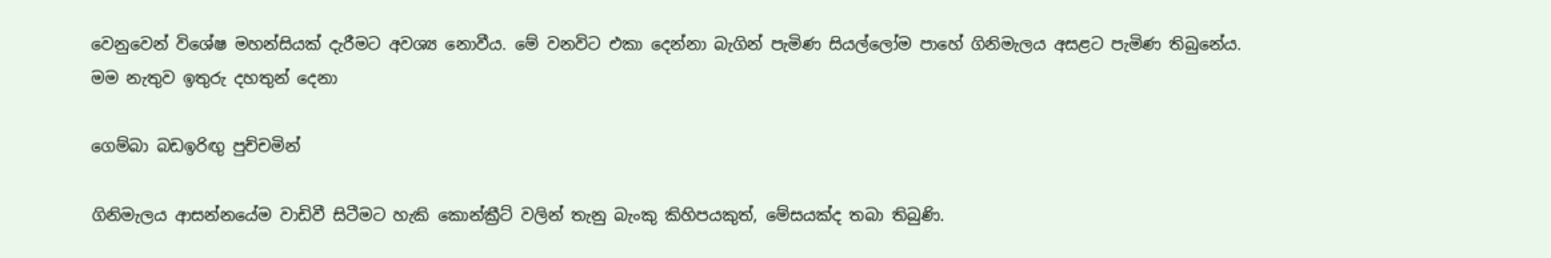වෙනුවෙන් විශේෂ මහන්සියක් දැරීමට අවශ්‍ය නොවීය. මේ වනවිට එකා දෙන්නා බැගින් පැමිණ සියල්ලෝම පාහේ ගිනිමැලය අසළට පැමිණ තිබුනේය.
මම නැතුව ඉතුරු දහතුන් දෙනා

ගෙම්බා බඩඉරිඟු පුච්චමින්

ගිනිමැලය ආසන්නයේම වාඩිවී සිටීමට හැකි කොන්ක්‍රීට් වලින් තැනු බැංකු කිහිපයකුත්, මේසයක්ද තබා තිබුණි.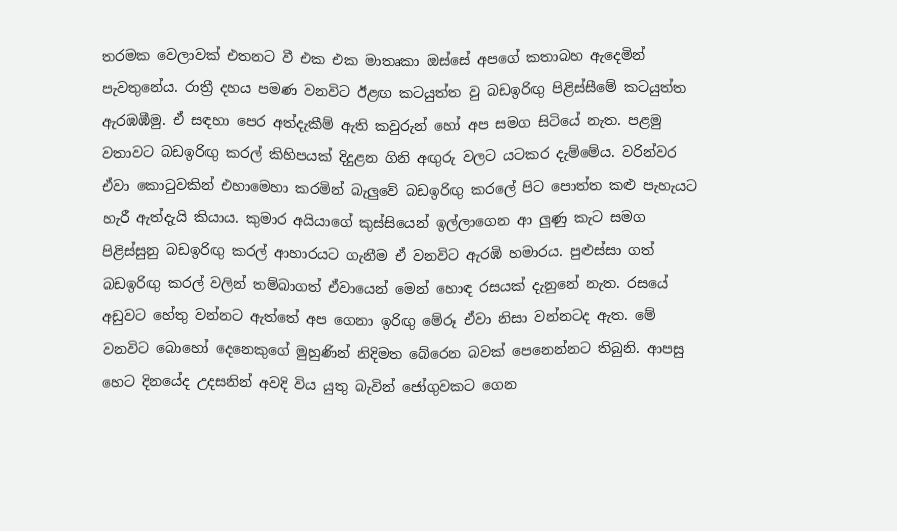තරමක වෙලාවක් එතනට වී එක එක මාතෘකා ඔස්සේ අපගේ කතාබහ ඇදෙමින් පැවතුනේය. රාත්‍රී දහය පමණ වනවිට ඊළඟ කටයුත්ත වු බඩඉරිඟු පිළිස්සීමේ කටයුත්ත ඇරඹඹීමු. ඒ සඳහා පෙර අත්දැකීම් ඇති කවුරුන් හෝ අප සමග සිටියේ නැත. පළමු වතාවට බඩඉරිඟු කරල් කිහිපයක් දිදුළන ගිනි අඟුරු වලට යටකර දැම්මේය. වරින්වර ඒවා කොටුවකින් එහාමෙහා කරමින් බැලුවේ බඩඉරිඟු කරලේ පිට පොත්ත කළු පැහැයට හැරී ඇත්දැයි කියාය. කුමාර අයියාගේ කුස්සියෙන් ඉල්ලාගෙන ආ ලුණු කැට සමග පිළිස්සුනු බඩඉරිඟු කරල් ආහාරයට ගැනීම ඒ වනවිට ඇරඹි හමාරය. පුළුස්සා ගත් බඩඉරිඟු කරල් වලින් තම්බාගත් ඒවායෙන් මෙන් හොඳ රසයක් දැනුනේ නැත. රසයේ අඩුවට හේතු වන්නට ඇත්තේ අප ගෙනා ඉරිඟු මේරූ ඒවා නිසා වන්නටද ඇත. මේ වනවිට බොහෝ දෙනෙකුගේ මුහුණින් නිදිමත බේරෙන බවක් පෙනෙන්නට තිබුනි. ආපසු හෙට දිනයේද උදසනින් අවදි විය යුතු බැවින් ජෝගුවකට ගෙන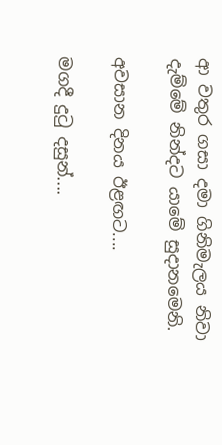ආ වතුර ගසා දමා ගිනිමැලය නිවා දැම්මේ නින්දට යාමේ සුදානමෙනි.

අවසාන දිනය ඊළඟට....

මගදී දුටු දසුන්....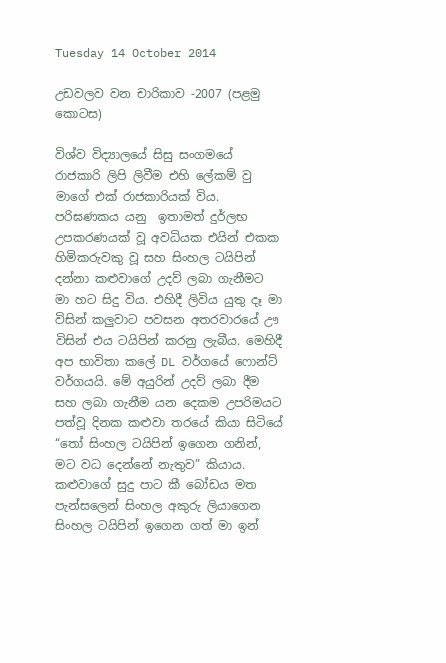Tuesday 14 October 2014

උඩවලව වන චාරිකාව -2007 (පළමු කොටස)

විශ්ව විද්‍යාලයේ සිසු සංගමයේ රාජකාරි ලිපි ලිවීම එහි ලේකම් වු මාගේ එක් රාජකාරියක් විය. පරිඝණකය යනු  ඉතාමත් දුර්ලභ උපකරණයක් වූ අවධියක එයින් එකක හිමිකරුවකු වූ සහ සිංහල ටයිපින් දන්නා කළුවාගේ උදව් ලබා ගැනීමට මා හට සිදු විය. එහිදී ලිවිය යුතු දෑ මා විසින් කලුවාට පවසන අතරවාරයේ ඌ විසින් එය ටයිපින් කරනු ලැබීය. මෙහිදී අප භාවිතා කලේ DL වර්ගයේ ෆොන්ට් වර්ගයයි. මේ අයුරින් උදව් ලබා දීම සහ ලබා ගැනීම යන දෙකම උපරිමයට පත්වූ දිනක කළුවා තරයේ කියා සිටියේ “තෝ සිංහල ටයිපින් ඉගෙන ගනින්, මට වධ දෙන්නේ නැතුව” කියාය. කළුවාගේ සුදු පාට කී බෝඩය මත පැන්සලෙන් සිංහල අකුරු ලියාගෙන සිංහල ටයිපින් ඉගෙන ගත් මා ඉන්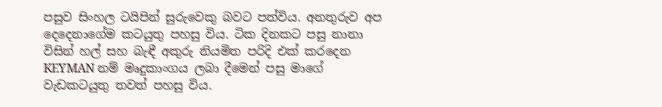පසුව සිංහල ටයිපින් සුරුවෙකු බවට පත්විය. අනතුරුව අප දෙදෙනාගේම කටයුතු පහසු විය. ටික දිනකට පසු නානා විසින් හල් සහ බැඳී අකුරු නියමිත පරිදි එක් කරදෙන KEYMAN නම් මෘදුකාංගය ලබා දීමෙන් පසු මාගේ වැඩකටයුතු තවත් පහසු විය.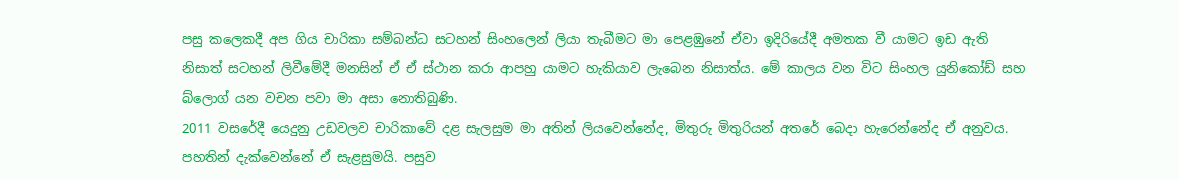පසු කලෙකදී අප ගිය චාරිකා සම්බන්ධ සටහන් සිංහලෙන් ලියා තැබීමට මා පෙළඹුනේ ඒවා ඉදිරියේදී අමතක වී යාමට ඉඩ ඇති නිසාත් සටහන් ලිවීමේදී මනසින් ඒ ඒ ස්ථාන කරා ආපහු යාමට හැකියාව ලැබෙන නිසාත්ය. මේ කාලය වන විට සිංහල යුනිකෝඩ් සහ බ්ලොග් යන වචන පවා මා අසා නොතිබුණි.
2011 වසරේදී යෙදුනු උඩවලව චාරිකාවේ දළ සැලසුම මා අතින් ලියවෙන්නේද, මිතුරු මිතුරියන් අතරේ බෙදා හැරෙන්නේද ඒ අනුවය. පහතින් දැක්වෙන්නේ ඒ සැළසුමයි. පසුව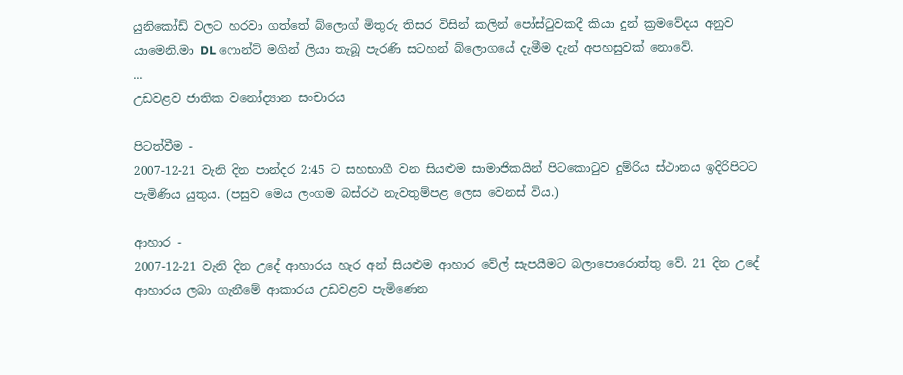යුනිකෝඩ් වලට හරවා ගත්තේ බ්ලොග් මිතුරු තිසර විසින් කලින් පෝස්ටුවකදී කියා දුන් ක්‍රමවේදය අනුව යාමෙනි.මා DL ෆොන්ට් මගින් ලියා තැබූ පැරණි සටහන් බ්ලොගයේ දැමීම දැන් අපහසුවක් නොවේ.
...
උඩවළව ජාතික වනෝද්‍යාන සංචාරය

පිටත්වීම -
2007-12-21 වැනි දින පාන්දර 2:45 ට සහභාගී වන සියළුම සාමාජිකයින් පිටකොටුව දුම්රිය ස්ථානය ඉදිරිපිටට පැමිණිය යුතුය. (පසුව මෙය ලංගම බස්රථ නැවතුම්පළ ලෙස වෙනස් විය.)

ආහාර -
2007-12-21 වැනි දින උදේ ආහාරය හැර අන් සියළුම ආහාර වේල් සැපයීමට බලාපොරොත්තු වේ. 21 දින උදේ ආහාරය ලබා ගැනීමේ ආකාරය උඩවළව පැමිණෙන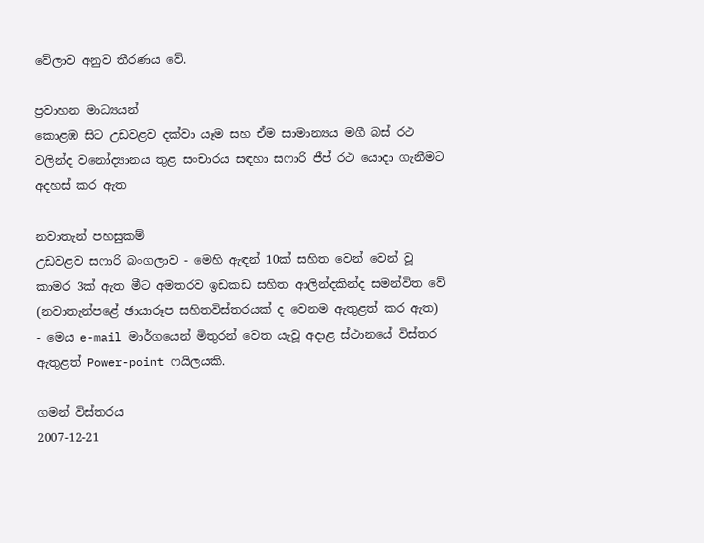වේලාව අනුව තීරණය වේ.

ප්‍රවාහන මාධ්‍යයන්
කොළඹ සිට උඩවළව දක්වා යෑම සහ ඒම සාමාන්‍යය මගී බස් රථ වලින්ද වනෝද්‍යානය තුළ සංචාරය සඳහා සෆාරි ජීප් රථ යොදා ගැනීමට අදහස් කර ඇත

නවාතැන් පහසුකම්
උඩවළව සෆාරි බංගලාව - මෙහි ඇඳන් 10ක් සහිත වෙන් වෙන් වූ කාමර 3ක් ඇත මීට අමතරව ඉඩකඩ සහිත ආලින්දකින්ද සමන්විත වේ (නවාතැන්පළේ ඡායාරූප සහිතවිස්තරයක් ද වෙනම ඇතුළත් කර ඇත) - මෙය e-mail මාර්ගයෙන් මිතුරන් වෙත යැවූ අදාළ ස්ථානයේ විස්තර ඇතුළත් Power-point ෆයිලයකි.

ගමන් විස්තරය
2007-12-21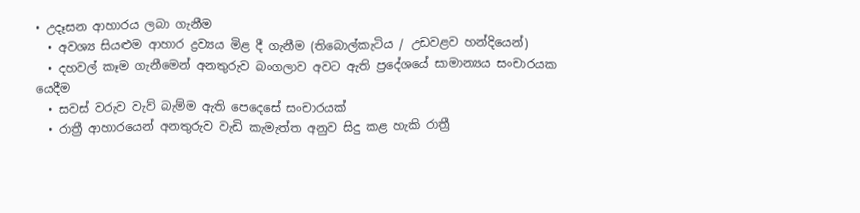• උදෑසන ආහාරය ලබා ගැනීම
  • අවශ්‍ය සියළුම ආහාර ද්‍රව්‍යය මිළ දී ගැනීම (තිබොල්කැටිය / උඩවළව හන්දියෙන්)
  • දහවල් කෑම ගැනීමෙන් අනතුරුව බංගලාව අවට ඇති ප්‍රදේශයේ සාමාන්‍යය සංචාරයක යෙදීම
  • සවස් වරුව වැව් බැම්ම ඇති පෙදෙසේ සංචාරයක්
  • රාත්‍රී ආහාරයෙන් අනතුරුව වැඩි කැමැත්ත අනුව සිදු කළ හැකි රාත්‍රී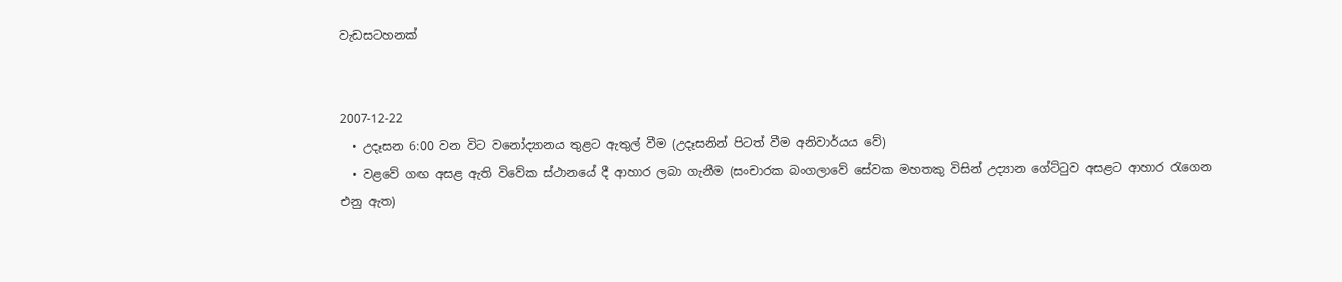වැඩසටහනක්


2007-12-22
  • උදෑසන 6:00 වන විට වනෝද්‍යානය තුළට ඇතුල් වීම (උදෑසනින් පිටත් වීම අනිවාර්යය වේ)
  • වළවේ ගඟ අසළ ඇති විවේක ස්ථානයේ දී ආහාර ලබා ගැනීම (සංචාරක බංගලාවේ සේවක මහතකු විසින් උද්‍යාන ගේට්ටුව අසළට ආහාර රැගෙන එනු ඇත)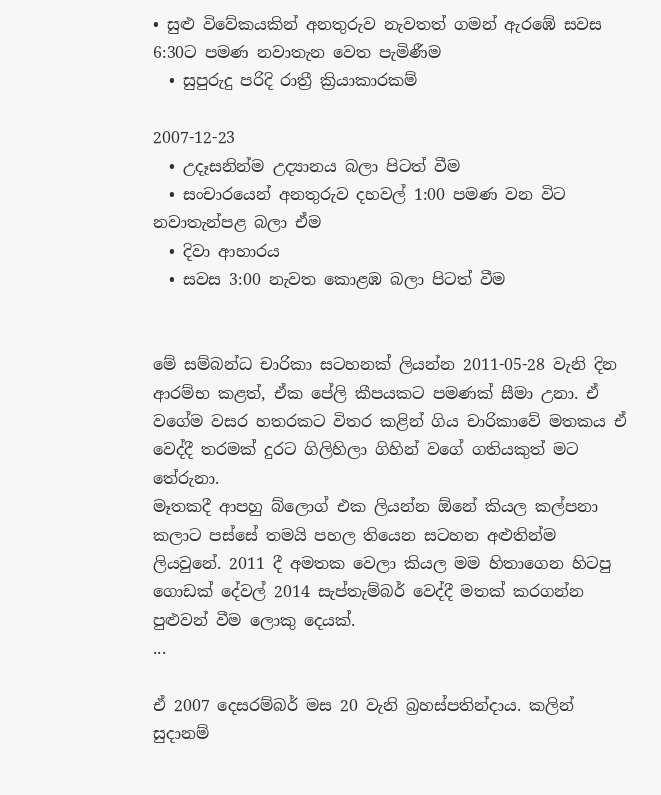• සුළු විවේකයකින් අනතුරුව නැවතත් ගමන් ඇරඹේ සවස 6:30ට පමණ නවාතැන වෙත පැමිණීම
  • සුපුරුදු පරිදි රාත්‍රී ක්‍රියාකාරකම්

2007-12-23
  • උදෑසනින්ම උද්‍යානය බලා පිටත් වීම
  • සංචාරයෙන් අනතුරුව දහවල් 1:00 පමණ වන විට නවාතැන්පළ බලා ඒම
  • දිවා ආහාරය
  • සවස 3:00 නැවත කොළඹ බලා පිටත් වීම


මේ සම්බන්ධ චාරිකා සටහනක් ලියන්න 2011-05-28 වැනි දින ආරම්භ කළත්, ඒක පේලි කීපයකට පමණක් සීමා උනා. ඒ වගේම වසර හතරකට විතර කළින් ගිය චාරිකාවේ මතකය ඒ වෙද්දී තරමක් දුරට ගිලිහිලා ගිහින් වගේ ගතියකුත් මට තේරුනා.
මෑතකදී ආපහු බ්ලොග් එක ලියන්න ඕනේ කියල කල්පනා කලාට පස්සේ තමයි පහල තියෙන සටහන අළුතින්ම  ලියවුනේ. 2011 දී අමතක වෙලා කියල මම හිතාගෙන හිටපු ගොඩක් දේවල් 2014 සැප්තැම්බර් වෙද්දී මතක් කරගන්න පුළුවන් වීම ලොකු දෙයක්.
...

ඒ 2007 දෙසරම්බර් මස 20 වැනි බ්‍රහස්පතින්දාය. කලින් සුදානම්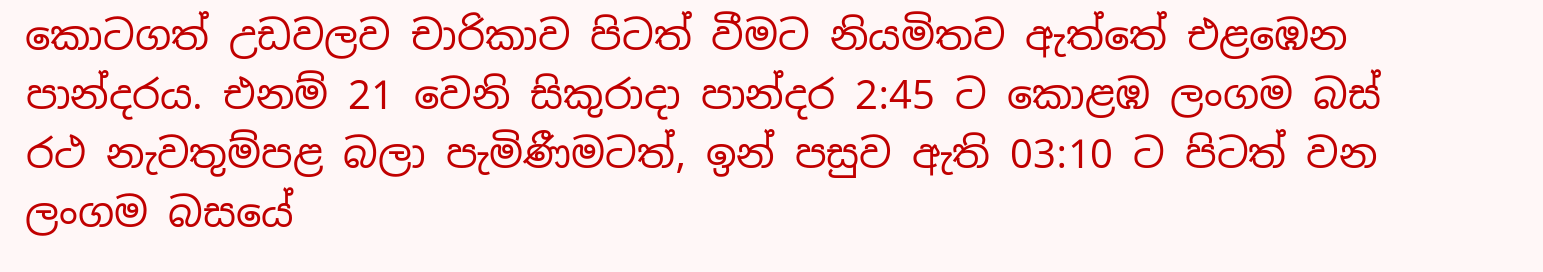කොටගත් උඩවලව චාරිකාව පිටත් වීමට නියමිතව ඇත්තේ එළඹෙන පාන්දරය. එනම් 21 වෙනි සිකුරාදා පාන්දර 2:45 ට කොළඹ ලංගම බස් රථ නැවතුම්පළ බලා පැමිණීමටත්, ඉන් පසුව ඇති 03:10 ට පිටත් වන ලංගම බසයේ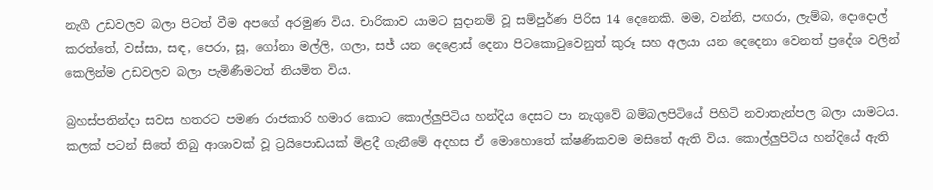නැගී උඩවලව බලා පිටත් වීම අපගේ අරමුණ විය. චාරිකාව යාමට සුදානම් වූ සම්පුර්ණ පිරිස 14 දෙනෙකි. මම, වන්නි, පඟරා, ලැම්බ, දොදොල් කරත්තේ, වස්සා, සඳ, පෙරා, සූ, ගෝනා මල්ලි, ගලා, සජ් යන දෙළොස් දෙනා පිටකොටුවෙනුත් කුරූ සහ අලයා යන දෙදෙනා වෙනත් ප්‍රදේශ වලින් කෙලින්ම උඩවලව බලා පැමිණීමටත් නියමිත විය.

බ්‍රහස්පතින්දා සවස හතරට පමණ රාජකාරි හමාර කොට කොල්ලුපිටිය හන්දිය දෙසට පා නැගුවේ බම්බලපිටියේ පිහිටි නවාතැන්පල බලා යාමටය. කලක් පටන් සිතේ තිබු ආශාවක් වූ ට්‍රයිපොඩයක් මිළදී ගැනීමේ අදහස ඒ මොහොතේ ක්ෂණිකවම මසිතේ ඇති විය. කොල්ලුපිටිය හන්දියේ ඇති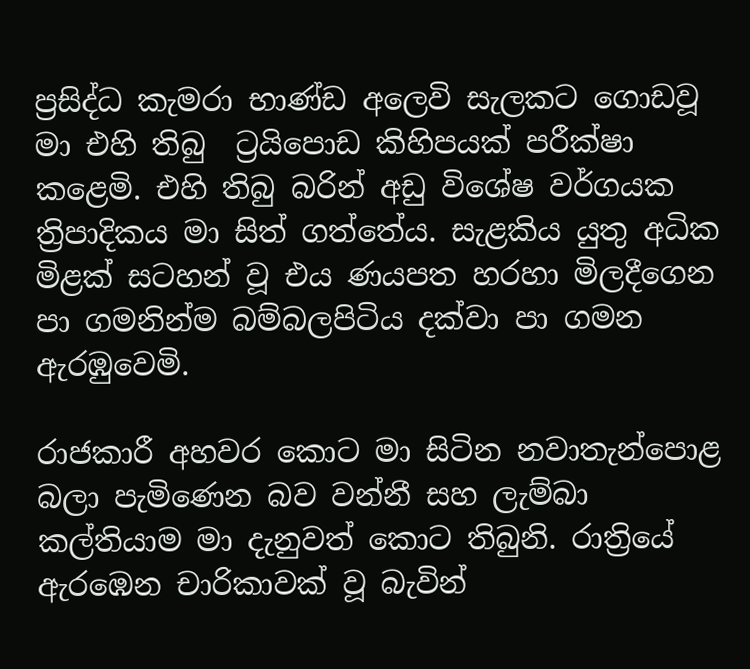ප්‍රසිද්ධ කැමරා භාණ්ඩ අලෙවි සැලකට ගොඩවූ මා එහි තිබු  ට්‍රයිපොඩ කිහිපයක් පරීක්ෂා කළෙමි. එහි තිබු බරින් අඩු විශේෂ වර්ගයක ත්‍රිපාදිකය මා සිත් ගත්තේය. සැළකිය යුතු අධික මිළක් සටහන් වූ එය ණයපත හරහා මිලදීගෙන පා ගමනින්ම බම්බලපිටිය දක්වා පා ගමන ඇරඹුවෙමි.

රාජකාරී අහවර කොට මා සිටින නවාතැන්පොළ බලා පැමිණෙන බව වන්නී සහ ලැම්බා කල්තියාම මා දැනුවත් කොට තිබුනි. රාත්‍රියේ ඇරඹෙන චාරිකාවක් වූ බැවින්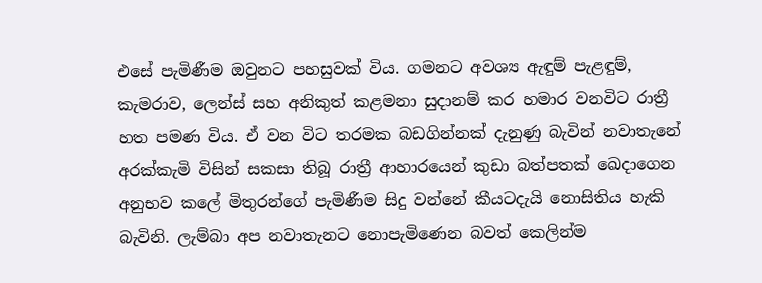එසේ පැමිණීම ඔවුනට පහසුවක් විය. ගමනට අවශ්‍ය ඇඳුම් පැළඳුම්, කැමරාව, ලෙන්ස් සහ අනිකුත් කළමනා සුදානම් කර හමාර වනවිට රාත්‍රී හත පමණ විය. ඒ වන විට තරමක බඩගින්නක් දැනුණු බැවින් නවාතැනේ අරක්කැමි විසින් සකසා තිබූ රාත්‍රී ආහාරයෙන් කුඩා බත්පතක් ඛෙදාගෙන අනුභව කලේ මිතුරන්ගේ පැමිණීම සිදු වන්නේ කීයටදැයි නොසිතිය හැකි බැවිනි. ලැම්බා අප නවාතැනට නොපැමිණෙන බවත් කෙලින්ම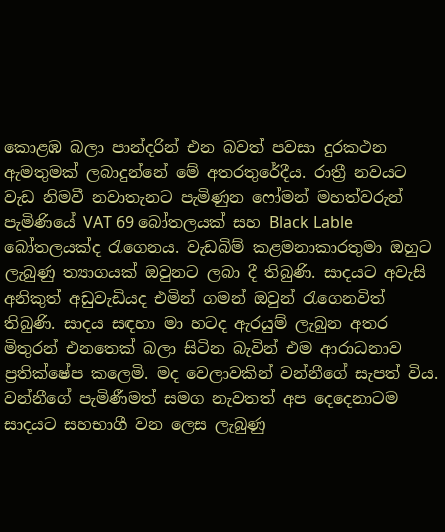කොළඹ බලා පාන්දරින් එන බවත් පවසා දුරකථන ඇමතුමක් ලබාදුන්නේ මේ අතරතුරේදීය. රාත්‍රී නවයට වැඩ නිමවී නවාතැනට පැමිණුන ෆෝමන් මහත්වරුන් පැමිණියේ VAT 69 බෝතලයක් සහ Black Lable බෝතලයක්ද රැගෙනය. වැඩබිම් කළමනාකාරතුමා ඔහුට ලැබුණු ත්‍යාගයක් ඔවුනට ලබා දී තිබුණි. සාදයට අවැසි අනිකුත් අඩුවැඩියද එමින් ගමන් ඔවුන් රැගෙනවිත් තිබුණි. සාදය සඳහා මා හටද ඇරයුම් ලැබුන අතර මිතුරන් එනතෙක් බලා සිටින බැවින් එම ආරාධනාව ප්‍රතික්ෂේප කලෙමි. මද වෙලාවකින් වන්නීගේ සැපත් විය. වන්නීගේ පැමිණීමත් සමග නැවතත් අප දෙදෙනාටම සාදයට සහභාගී වන ලෙස ලැබුණු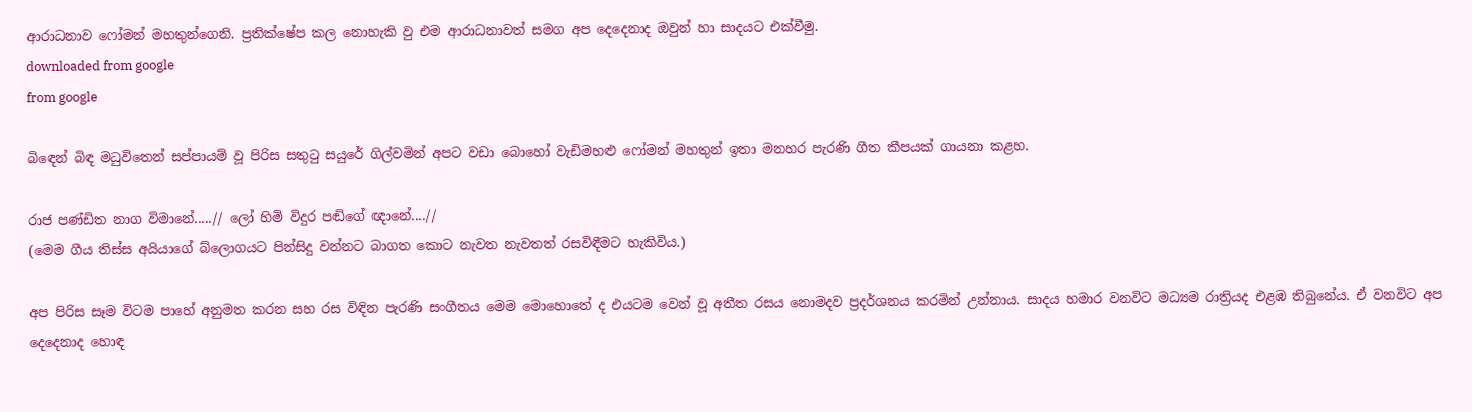ආරාධනාව ෆෝමන් මහතුන්ගෙනි. ප්‍රතික්ෂේප කල නොහැකි වු එම ආරාධනාවත් සමග අප දෙදෙනාද ඔවුන් හා සාදයට එක්වීමු.
downloaded from google
from google

බිඳෙන් බිඳ මධුවිතෙන් සප්පායම් වූ පිරිස සතුටු සයුරේ ගිල්වමින් අපට වඩා බොහෝ වැඩිමහළු ෆෝමන් මහතුන් ඉතා මනහර පැරණි ගීත කීපයක් ගායනා කළහ.

රාජ පණ්ඩිත නාග විමානේ.....// ලෝ හිමි විදුර පඬිගේ ඥානේ....//
(මෙම ගීය තිස්ස අයියාගේ බ්ලොගයට පින්සිදු වන්නට බාගත කොට නැවත නැවතත් රසවිඳීමට හැකිවිය.)

අප පිරිස සෑම විටම පාහේ අනුමත කරන සහ රස විඳින පැරණි සංගීතය මෙම මොහොතේ ද එයටම වෙන් වූ අතීත රසය නොමදව ප්‍රදර්ශනය කරමින් උන්නාය. සාදය හමාර වනවිට මධ්‍යම රාත්‍රියද එළඹ තිබුනේය. ඒ වනවිට අප දෙදෙනාද හොඳ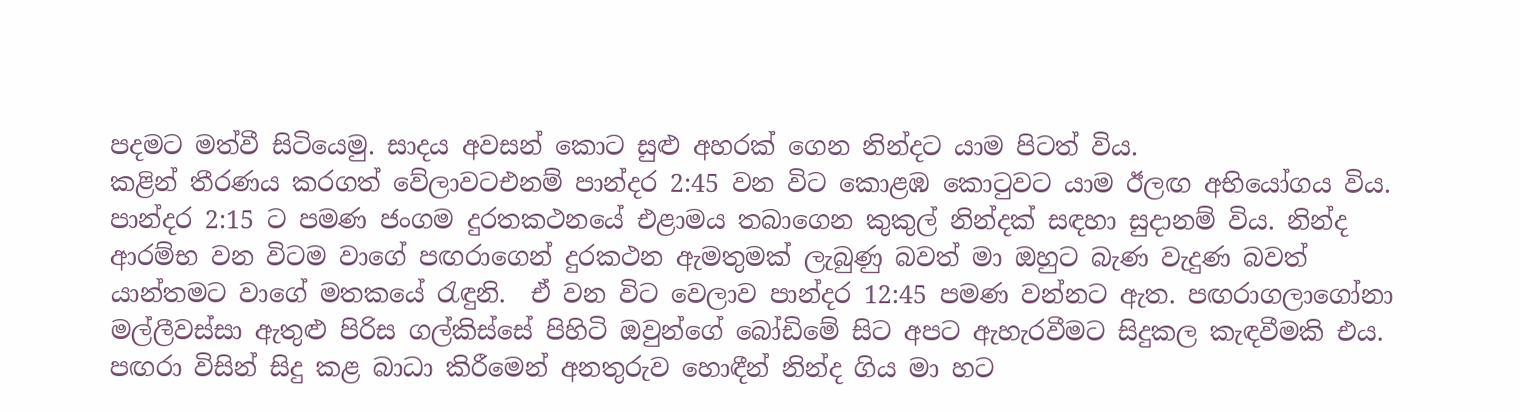පදමට මත්වී සිටියෙමු. සාදය අවසන් කොට සුළු අහරක් ගෙන නින්දට යාම පිටත් විය.
කළින් තීරණය කරගත් වේලාවටඑනම් පාන්දර 2:45 වන විට කොළඹ කොටුවට යාම ඊලඟ අභියෝගය විය. පාන්දර 2:15 ට පමණ ජංගම දුරතකථනයේ එළාමය තබාගෙන කුකුල් නින්දක් සඳහා සුදානම් විය. නින්ද ආරම්භ වන විටම වාගේ පඟරාගෙන් දුරකථන ඇමතුමක් ලැබුණු බවත් මා ඔහුට බැණ වැදුණ බවත් යාන්තමට වාගේ මතකයේ රැඳුනි.  ඒ වන විට වෙලාව පාන්දර 12:45 පමණ වන්නට ඇත. පඟරාගලාගෝනා මල්ලීවස්සා ඇතුළු පිරිස ගල්කිස්සේ පිහිටි ඔවුන්ගේ බෝඩිමේ සිට අපට ඇහැරවීමට සිදුකල කැඳවීමකි එය. පඟරා විසින් සිදු කළ බාධා කිරීමෙන් අනතුරුව හොඳීන් නින්ද ගිය මා හට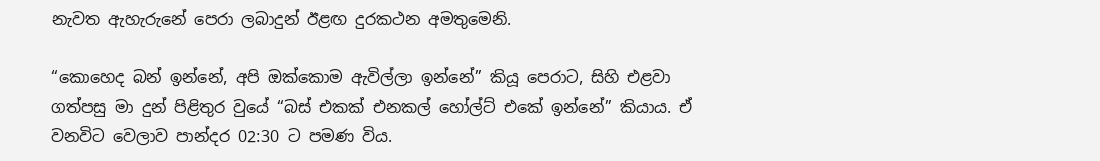නැවත ඇහැරුනේ පෙරා ලබාදුන් ඊළඟ දුරකථන අමතුමෙනි.

“කොහෙද බන් ඉන්නේ, අපි ඔක්කොම ඇවිල්ලා ඉන්නේ” කියූ පෙරාට, සිහි එළවා ගත්පසු මා දුන් පිළිතුර වුයේ “බස් එකක් එනකල් හෝල්ට් එකේ ඉන්නේ” කියාය. ඒ වනවිට වෙලාව පාන්දර 02:30 ට පමණ විය.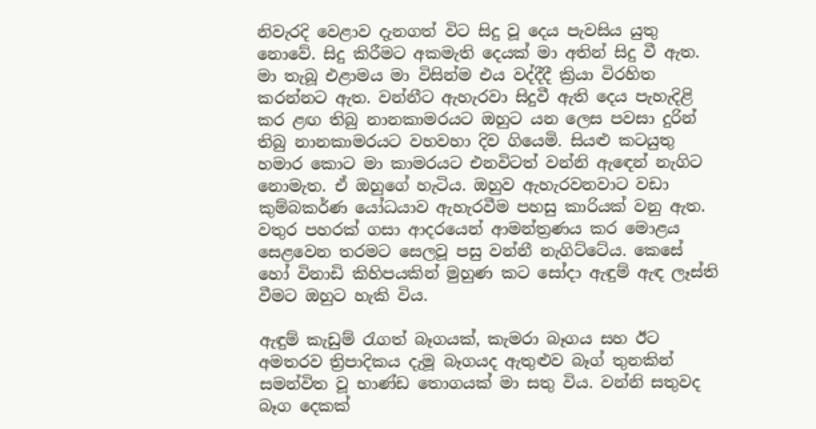නිවැරදි වෙළාව දැනගත් විට සිදු වූ දෙය පැවසිය යුතු නොවේ. සිදු කිරීමට අකමැති දෙයක් මා අතින් සිදු වී ඇත. මා තැබූ එළාමය මා විසින්ම එය වද්දීදී ක්‍රියා විරහිත කරන්නට ඇත. වන්නීට ඇහැරවා සිදුවී ඇති දෙය පැහැදිළි කර ළඟ තිබු නානකාමරයට ඔහුට යන ලෙස පවසා දුරින් තිබු නානකාමරයට වහවහා දිව ගියෙමි. සියළු කටයුතු හමාර කොට මා කාමරයට එනවිටත් වන්නි ඇඳෙන් නැගිට නොමැත. ඒ ඔහුගේ හැටිය. ඔහුව ඇහැරවනවාට වඩා කුම්බකර්ණ යෝධයාව ඇහැරවීම පහසු කාරියක් වනු ඇත. වතුර පහරක් ගසා ආදරයෙන් ආමන්ත්‍රණය කර මොළය සෙළවෙන තරමට සෙලවූ පසු වන්නී නැගිට්ටේය. කෙසේ හෝ විනාඩි කිහිපයකින් මුහුණ කට සෝදා ඇඳුම් ඇඳ ලෑස්ති වීමට ඔහුට හැකි විය.

ඇඳුම් කැඩුම් රැගත් බෑගයක්, කැමරා බෑගය සහ ඊට අමතරව ත්‍රිපාදිකය දැමූ බෑගයද ඇතුළුව බෑග් තුනකින් සමන්විත වූ භාණ්ඩ තොගයක් මා සතු විය. වන්නි සතුවද බෑග දෙකක්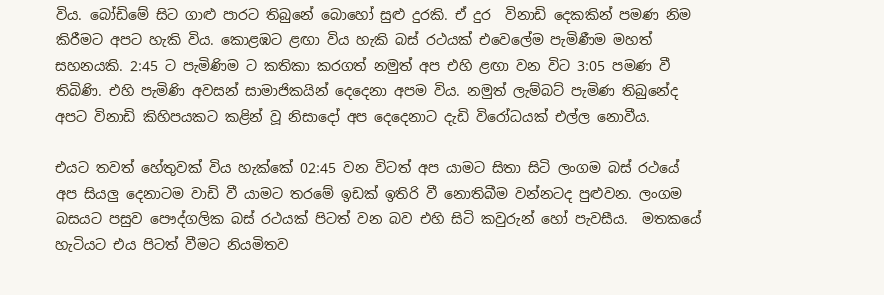විය. බෝඩිමේ සිට ගාළු පාරට තිබුනේ බොහෝ සුළු දුරකි. ඒ දුර  විනාඩි දෙකකින් පමණ නිම කිරීමට අපට හැකි විය. කොළඹට ළඟා විය හැකි බස් රථයක් එවෙලේම පැමිණීම මහත් සහනයකි. 2:45 ට පැමිණිම ට කතිකා කරගත් නමුත් අප එහි ළඟා වන විට 3:05 පමණ වී තිබිණි. එහි පැමිණි අවසන් සාමාජිකයින් දෙදෙනා අපම විය. නමුත් ලැම්බට් පැමිණ තිබුනේද අපට විනාඩි කිහිපයකට කළින් වූ නිසාදෝ අප දෙදෙනාට දැඩි විරෝධයක් එල්ල නොවීය.

එයට තවත් හේතුවක් විය හැක්කේ 02:45 වන විටත් අප යාමට සිතා සිටි ලංගම බස් රථයේ අප සියලු දෙනාටම වාඩි වී යාමට තරමේ ඉඩක් ඉතිරි වී නොතිබීම වන්නටද පුළුවන. ලංගම බසයට පසුව පෞද්ගලික බස් රථයක් පිටත් වන බව එහි සිටි කවුරුන් හෝ පැවසීය.  මතකයේ හැටියට එය පිටත් වීමට නියමිතව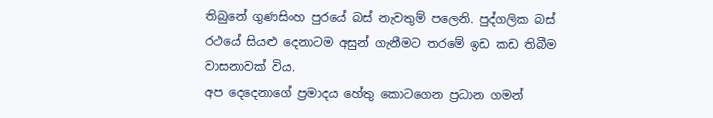තිබුනේ ගුණසිංහ පුරයේ බස් නැවතුම් පලෙනි. පුද්ගලික බස් රථයේ සියළු දෙනාටම අසුන් ගැනීමට තරමේ ඉඩ කඩ තිබීම වාසනාවක් විය.
අප දෙදෙනාගේ ප්‍රමාදය හේතු කොටගෙන ප්‍රධාන ගමන්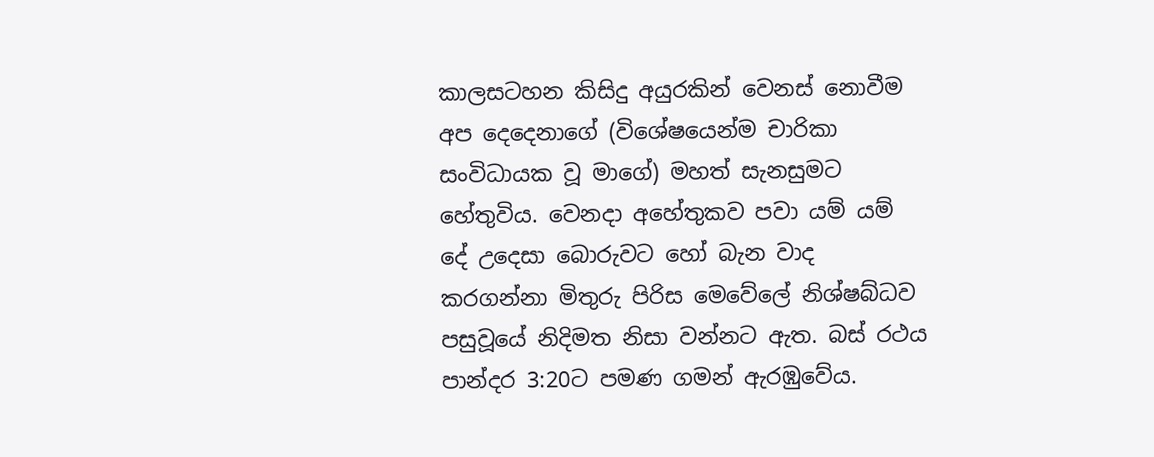කාලසටහන කිසිදු අයුරකින් වෙනස් නොවීම අප දෙදෙනාගේ (විශේෂයෙන්ම චාරිකා සංවිධායක වූ මාගේ) මහත් සැනසුමට හේතුවිය. වෙනදා අහේතුකව පවා යම් යම් දේ උදෙසා බොරුවට හෝ බැන වාද කරගන්නා මිතුරු පිරිස මෙවේලේ නිශ්ෂබ්ධව පසුවූයේ නිදිමත නිසා වන්නට ඇත. බස් රථය පාන්දර 3:20ට පමණ ගමන් ඇරඹුවේය.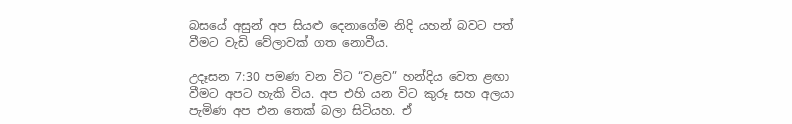බසයේ අසුන් අප සියළු දෙනාගේම නිදි යහන් බවට පත් වීමට වැඩි වේලාවක් ගත නොවීය.

උදෑසන 7:30 පමණ වන විට “වළව” හන්දිය වෙත ළඟා වීමට අපට හැකි විය. අප එහි යන විට කුරූ සහ අලයා පැමිණ අප එන තෙක් බලා සිටියහ. ඒ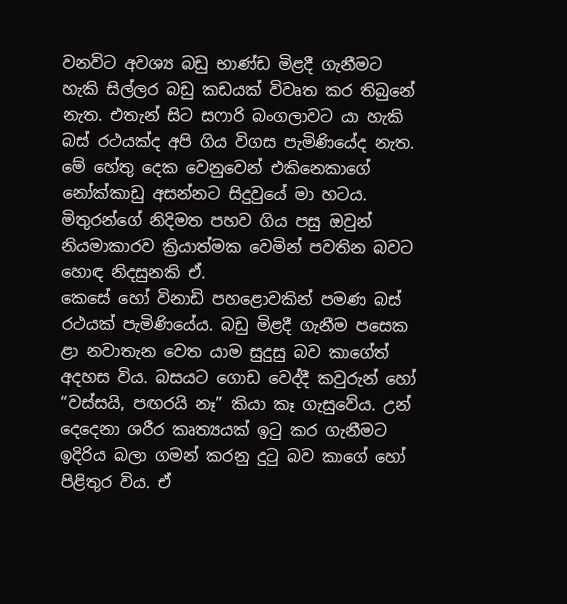වනවිට අවශ්‍ය බඩු භාණ්ඩ මිළදී ගැනීමට හැකි සිල්ලර බඩු කඩයක් විවෘත කර තිබුනේ නැත. එතැන් සිට සෆාරි බංගලාවට යා හැකි බස් රථයක්ද අපි ගිය විගස පැමිණියේද නැත. මේ හේතු දෙක වෙනුවෙන් එකිනෙකාගේ නෝක්කාඩු අසන්නට සිදුවුයේ මා හටය. මිතුරන්ගේ නිදිමත පහව ගිය පසු ඔවුන් නියමාකාරව ක්‍රියාත්මක වෙමින් පවතින බවට හොඳ නිදසුනකි ඒ.
කෙසේ හෝ විනාඩි පහළොවකින් පමණ බස් රථයක් පැමිණියේය. බඩු මිළදී ගැනීම පසෙක ළා නවාතැන වෙත යාම සුදුසු බව කාගේත් අදහස විය. බසයට ගොඩ වෙද්දී කවුරුන් හෝ “වස්සයි, පඟරයි නෑ” කියා කෑ ගැසුවේය. උන් දෙදෙනා ශරීර කෘත්‍යයක් ඉටු කර ගැනීමට ඉදිරිය බලා ගමන් කරනු දුටු බව කාගේ හෝ පිළිතුර විය. ඒ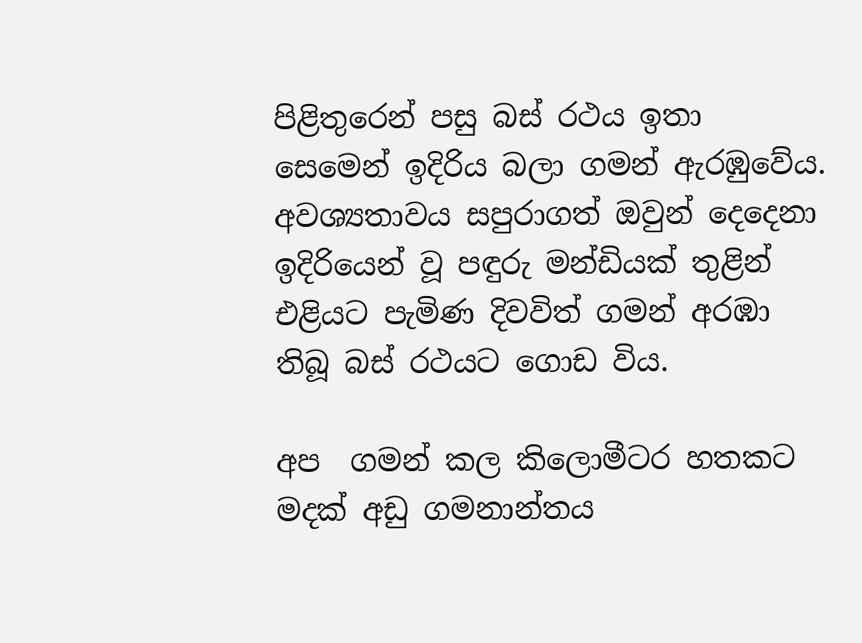පිළිතුරෙන් පසු බස් රථය ඉතා සෙමෙන් ඉදිරිය බලා ගමන් ඇරඹුවේය. අවශ්‍යතාවය සපුරාගත් ඔවුන් දෙදෙනා ඉදිරියෙන් වූ පඳුරු මන්ඩියක් තුළින් එළියට පැමිණ දිවවිත් ගමන් අරඹා තිබූ බස් රථයට ගොඩ විය.

අප  ගමන් කල කිලොමීටර හතකට මදක් අඩු ගමනාන්තය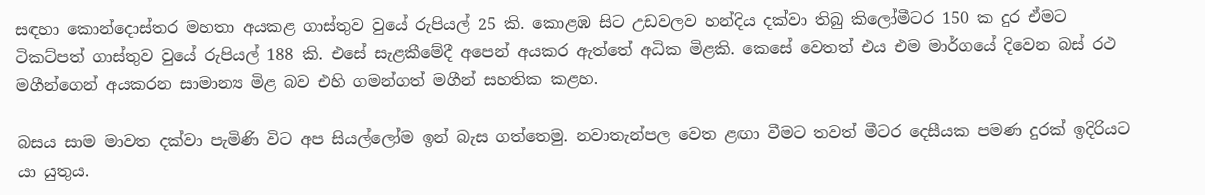සඳහා කොන්දොස්තර මහතා අයකළ ගාස්තුව වුයේ රුපියල් 25 කි. කොළඹ සිට උඩවලව හන්දිය දක්වා තිබු කිලෝමීටර 150 ක දුර ඒමට ටිකට්පත් ගාස්තුව වුයේ රුපියල් 188 කි. එසේ සැළකීමේදී අපෙන් අයකර ඇත්තේ අධික මිළකි. කෙසේ වෙතත් එය එම මාර්ගයේ දිවෙන බස් රථ මගීන්ගෙන් අයකරන සාමාන්‍ය මිළ බව එහි ගමන්ගත් මගීන් සහතික කළහ.

බසය සාම මාවත දක්වා පැමිණි විට අප සියල්ලෝම ඉන් බැස ගත්තෙමු. නවාතැන්පල වෙත ළඟා වීමට තවත් මීටර දෙසීයක පමණ දුරක් ඉදිරියට යා යුතුය.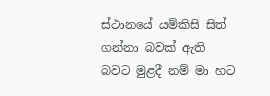ස්ථානයේ යම්කිසි සිත් ගන්නා බවක් ඇති බවට මුළදී නම් මා හට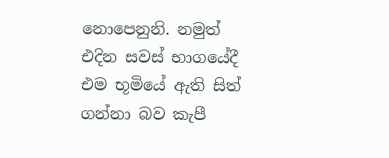නොපෙනුනි. නමුත් එදින සවස් භාගයේදී එම භූමියේ ඇති සිත් ගන්නා බව කැපී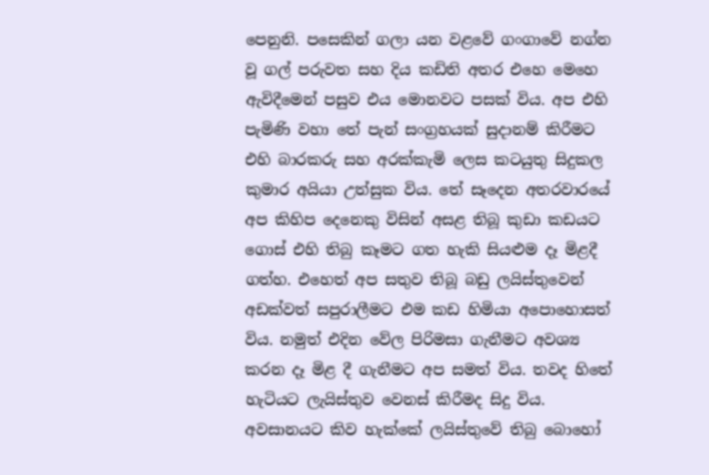පෙනුනි. පසෙකින් ගලා යන වළවේ ගංගාවේ නග්න වූ ගල් පරුවත සහ දිය කඩිති අතර එහෙ මෙහෙ ඇවිදීමෙන් පසුව එය මොනවට පසක් විය. අප එහි පැමිණි වහා තේ පැන් සංග්‍රහයක් සුදානම් කිරීමට එහි බාරකරු සහ අරක්කැමි ලෙස කටයුතු සිදුකල කුමාර අයියා උත්සුක විය. තේ සෑදෙන අතරවාරයේ අප කිහිප දෙනෙකු විසින් අසළ තිබූ කුඩා කඩයට ගොස් එහි තිබු කෑමට ගත හැකි සියළුම දෑ මිළදී ගත්හ. එහෙත් අප සතුව තිබූ බඩු ලයිස්තුවෙන් අඩක්වත් සපුරාලීමට එම කඩ හිමියා අපොහොසත් විය. නමුත් එදින වේල පිරිමසා ගැනීමට අවශ්‍ය කරන දෑ මිළ දී ගැනීමට අප සමත් විය. තවද හිතේ හැටියට ලැයිස්තුව වෙනස් කිරීමද සිදු විය. අවසානයට කිව හැක්කේ ලයිස්තුවේ තිබු බොහෝ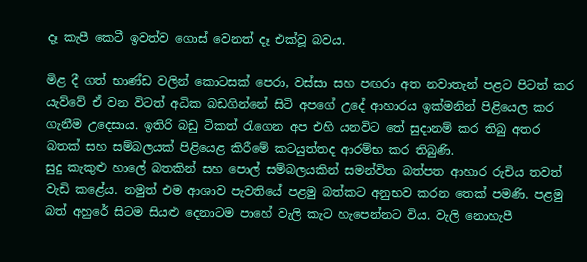දෑ කැපී කෙටී ඉවත්ව ගොස් වෙනත් දෑ එක්වූ බවය.

මිළ දී ගත් භාණ්ඩ වලින් කොටසක් පෙරා, වස්සා සහ පඟරා අත නවාතැන් පළට පිටත් කර යැව්වේ ඒ වන විටත් අධික බඩගින්නේ සිටි අපගේ උදේ ආහාරය ඉක්මනින් පිළියෙල කර ගැනීම උදෙසාය. ඉතිරි බඩු ටිකත් රැගෙන අප එහි යනවිට තේ සුදානම් කර තිබු අතර බතක් සහ සම්බලයක් පිළියෙළ කිරීමේ කටයුත්තද ආරම්භ කර තිබුණි.
සුදු කැකුළු හාලේ බතකින් සහ පොල් සම්බලයකින් සමන්විත බත්පත ආහාර රුචිය තවත් වැඩි කළේය. නමුත් එම ආශාව පැවතියේ පළමු බත්කට අනුභව කරන තෙක් පමණි. පළමු බත් අහුරේ සිටම සියළු දෙනාටම පාහේ වැලි කැට හැපෙන්නට විය. වැලි නොහැපී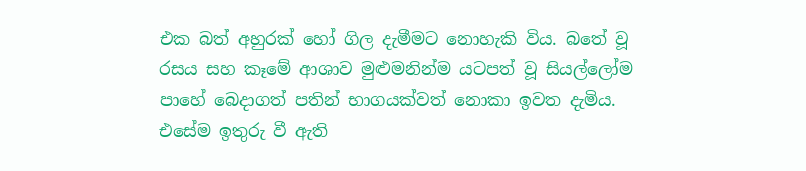එක බත් අහුරක් හෝ ගිල දැමීමට නොහැකි විය. බතේ වූ රසය සහ කෑමේ ආශාව මුළුමනින්ම යටපත් වූ සියල්ලෝම පාහේ බෙදාගත් පතින් භාගයක්වත් නොකා ඉවත දැමිය. එසේම ඉතුරු වී ඇති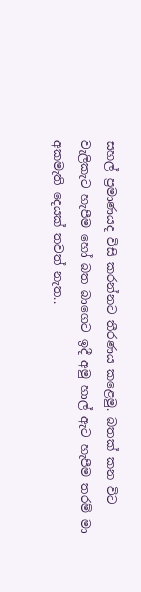සහල් ප්‍රමාණයද විසි කරන්නට තීරණය කළෙමු. බතක් කන විට වැලිකැට හැපීම හෝ බත බාගෙට ඉදී අමු හාල් ඇට හැපීම තරම් මා අකමැති දෙයක් තවත් නැත..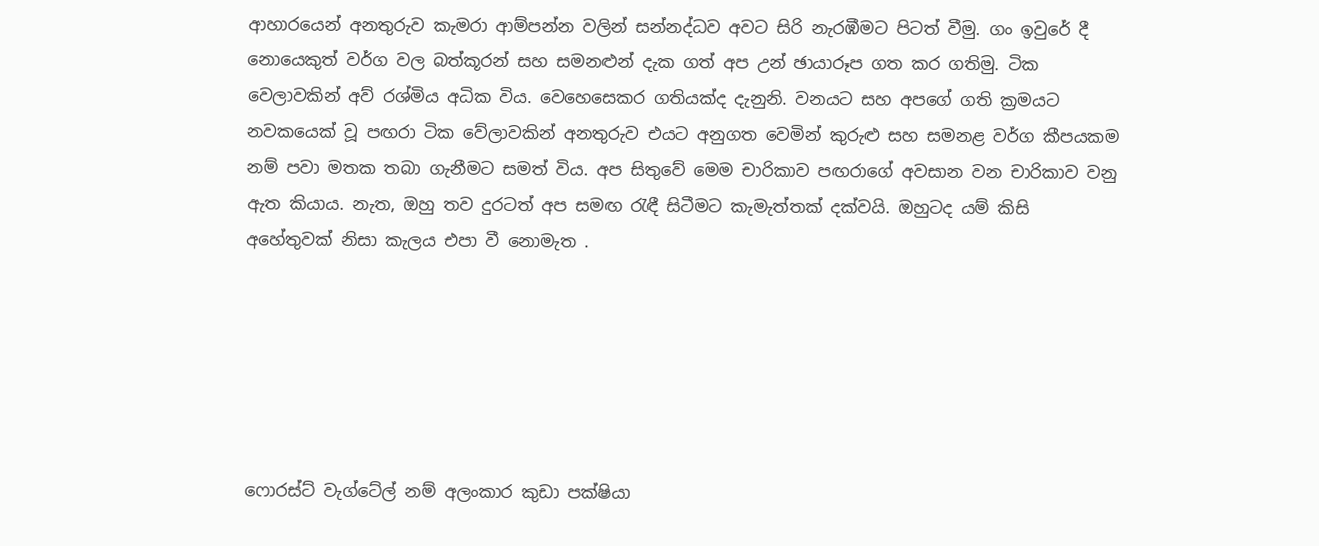ආහාරයෙන් අනතුරුව කැමරා ආම්පන්න වලින් සන්නද්ධව අවට සිරි නැරඹීමට පිටත් වීමු. ගං ඉවුරේ දී නොයෙකුත් වර්ග වල බත්කූරන් සහ සමනළුන් දැක ගත් අප උන් ඡායාරූප ගත කර ගතිමු. ටික වෙලාවකින් අව් රශ්මිය අධික විය. වෙහෙසෙකර ගතියක්ද දැනුනි. වනයට සහ අපගේ ගති ක්‍රමයට නවකයෙක් වූ පඟරා ටික වේලාවකින් අනතුරුව එයට අනුගත වෙමින් කුරුළු සහ සමනළ වර්ග කීපයකම නම් පවා මතක තබා ගැනීමට සමත් විය. අප සිතුවේ මෙම චාරිකාව පඟරාගේ අවසාන වන චාරිකාව වනු ඇත කියාය. නැත, ඔහු තව දුරටත් අප සමඟ රැඳී සිටීමට කැමැත්තක් දක්වයි. ඔහුටද යම් කිසි අහේතුවක් නිසා කැලය එපා වී නොමැත .






ෆොරස්ට් වැග්ටේල් නම් අලංකාර කුඩා පක්ෂියා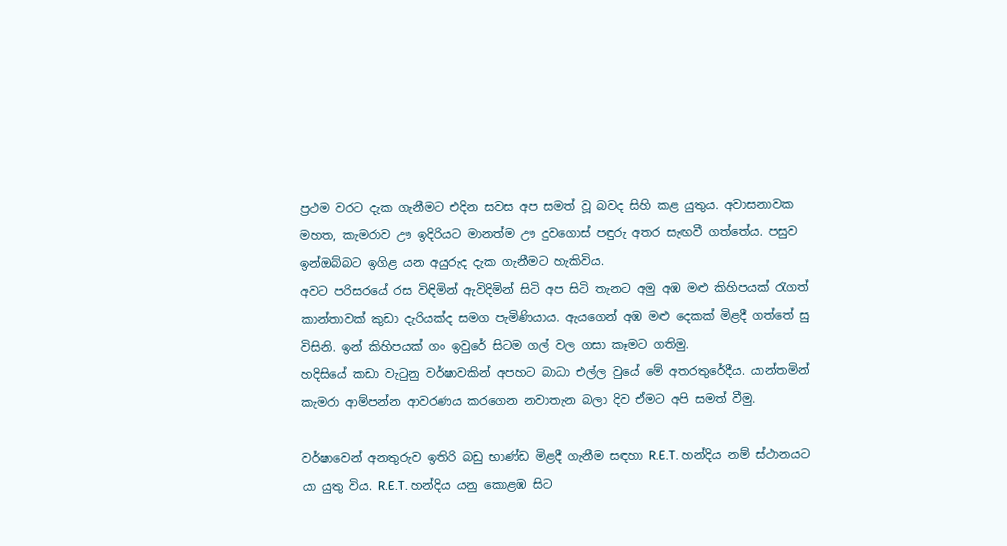ප්‍රථම වරට දැක ගැනීමට එදින සවස අප සමත් වූ බවද සිහි කළ යුතුය. අවාසනාවක මහත, කැමරාව ඌ ඉදිරියට මානත්ම ඌ දුවගොස් පඳුරු අතර සැඟවී ගත්තේය. පසුව ඉන්ඔබ්බට ඉගිළ යන අයුරුද දැක ගැනීමට හැකිවිය.
අවට පරිසරයේ රස විඳිමින් ඇවිදිමින් සිටි අප සිටි තැනට අමු අඹ මළු කිහිපයක් රැගත් කාන්තාවක් කුඩා දැරියක්ද සමග පැමිණියාය. ඇයගෙන් අඹ මළු දෙකක් මිළදී ගත්තේ සු විසිනි. ඉන් කිහිපයක් ගං ඉවුරේ සිටම ගල් වල ගසා කෑමට ගතිමු.
හදිසියේ කඩා වැටුනු වර්ෂාවකින් අපහට බාධා එල්ල වුයේ මේ අතරතුරේදීය. යාන්තමින් කැමරා ආම්පන්න ආවරණය කරගෙන නවාතැන බලා දිව ඒමට අපි සමත් වීමු.

වර්ෂාවෙන් අනතුරුව ඉතිරි බඩු භාණ්ඩ මිළදී ගැනීම සඳහා R.E.T. හන්දිය නම් ස්ථානයට යා යුතු විය. R.E.T. හන්දිය යනු කොළඹ සිට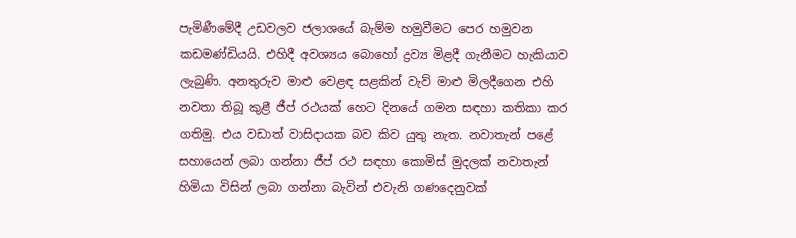පැමිණීමේදී උඩවලව ජලාශයේ බැම්ම හමුවීමට පෙර හමුවන කඩමණ්ඩියයි. එහිදී අවශ්‍යය බොහෝ ද්‍රව්‍ය මිළදී ගැනීමට හැකියාව ලැබුණි. අනතුරුව මාළු වෙළඳ සළකින් වැව් මාළු මිලදීගෙන එහි නවතා තිබූ කුළී ජීප් රථයක් හෙට දිනයේ ගමන සඳහා කතිකා කර ගතිමු. එය වඩාත් වාසිදායක බව කිව යුතු නැත. නවාතැන් පළේ සහායෙන් ලබා ගන්නා ජීප් රථ සඳහා කොමිස් මුදලක් නවාතැන් හිමියා විසින් ලබා ගන්නා බැවින් එවැනි ගණදෙනුවක්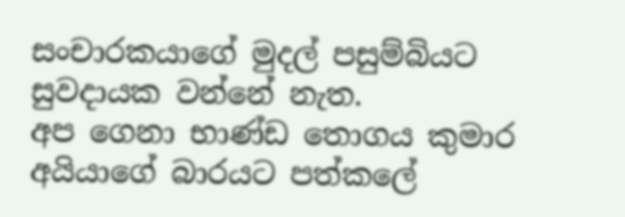සංචාරකයාගේ මුදල් පසුම්බියට සුවදායක වන්නේ නැත.
අප ගෙනා භාණ්ඩ තොගය කුමාර අයියාගේ බාරයට පත්කලේ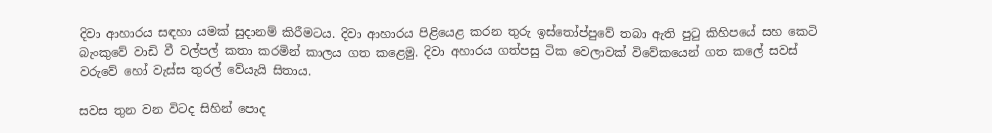දිවා ආහාරය සඳහා යමක් සුදානම් කිරීමටය. දිවා ආහාරය පිළියෙළ කරන තුරු ඉස්තෝප්පුවේ තබා ඇති පුටු කිහිපයේ සහ කෙටි බැංකුවේ වාඩි වී වල්පල් කතා කරමින් කාලය ගත කළෙමු. දිවා අහාරය ගත්පසු ටික වෙලාවක් විවේකයෙන් ගත කලේ සවස් වරුවේ හෝ වැස්ස තුරල් වේයැයි සිතාය.

සවස තුන වන විටද සිහින් පොද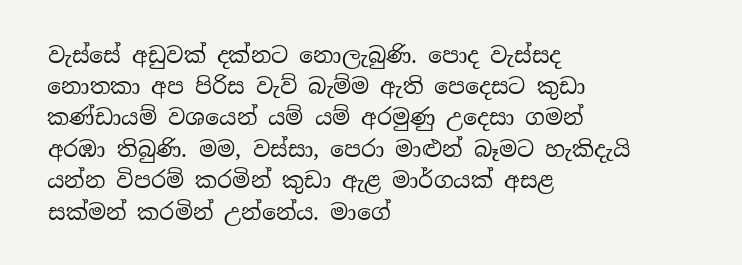වැස්සේ අඩුවක් දක්නට නොලැබුණි. පොද වැස්සද නොතකා අප පිරිස වැව් බැම්ම ඇති පෙදෙසට කුඩා කණ්ඩායම් වශයෙන් යම් යම් අරමුණු උදෙසා ගමන් අරඹා තිබුණි. මම, වස්සා, පෙරා මාළුන් බෑමට හැකිදැයි යන්න විපරම් කරමින් කුඩා ඇළ මාර්ගයක් අසළ සක්මන් කරමින් උන්නේය. මාගේ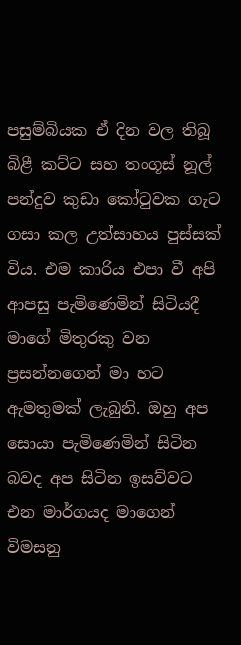පසුම්බියක ඒ දින වල තිබූ බිළී කට්ට සහ තංගූස් නූල් පන්දුව කුඩා කෝටුවක ගැට ගසා කල උත්සාහය පුස්සක් විය. එම කාරිය එපා වී අපි ආපසු පැමිණෙමින් සිටියදී මාගේ මිතුරකු වන ප්‍රසන්නගෙන් මා හට ඇමතුමක් ලැබුනි. ඔහු අප සොයා පැමිණෙමින් සිටින බවද අප සිටින ඉසව්වට එන මාර්ගයද මාගෙන් විමසනු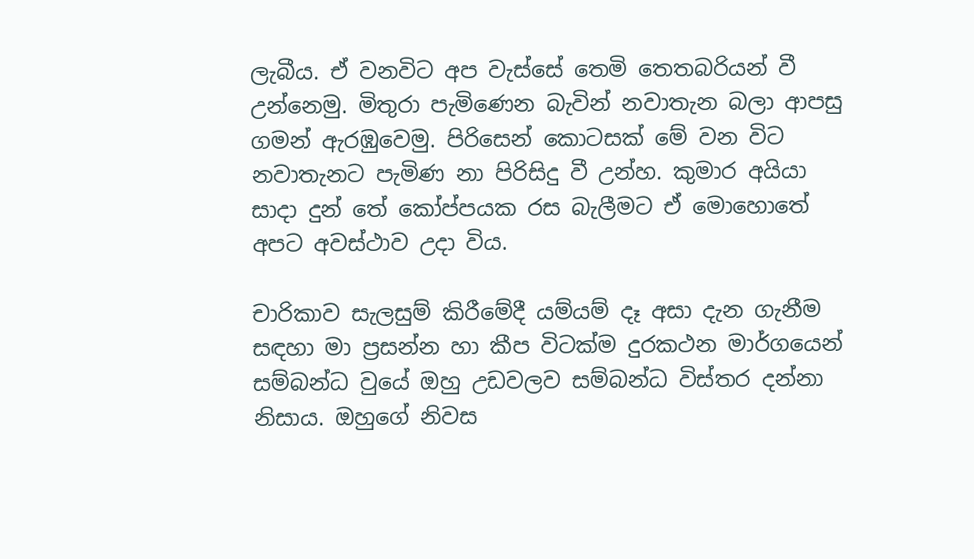ලැබීය. ඒ වනවිට අප වැස්සේ තෙමි තෙතබරියන් වී උන්නෙමු. මිතුරා පැමිණෙන බැවින් නවාතැන බලා ආපසු ගමන් ඇරඹුවෙමු. පිරිසෙන් කොටසක් මේ වන විට නවාතැනට පැමිණ නා පිරිසිදු වී උන්හ. කුමාර අයියා සාදා දුන් තේ කෝප්පයක රස බැලීමට ඒ මොහොතේ අපට අවස්ථාව උදා විය.

චාරිකාව සැලසුම් කිරීමේදී යම්යම් දෑ අසා දැන ගැනීම සඳහා මා ප්‍රසන්න හා කීප විටක්ම දුරකථන මාර්ගයෙන් සම්බන්ධ වුයේ ඔහු උඩවලව සම්බන්ධ විස්තර දන්නා නිසාය. ඔහුගේ නිවස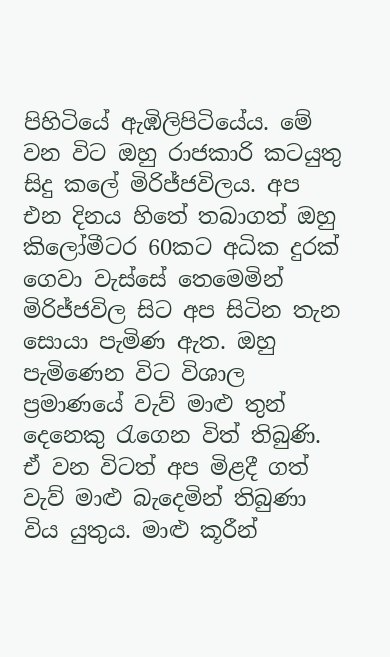පිහිටියේ ඇඹිලිපිටියේය. මේ වන විට ඔහු රාජකාරි කටයුතු සිදු කලේ මිරිජ්ජවිලය. අප එන දිනය හිතේ තබාගත් ඔහු කිලෝමීටර 60කට අධික දුරක් ගෙවා වැස්සේ තෙමෙමින් මිරිජ්ජවිල සිට අප සිටින තැන සොයා පැමිණ ඇත. ඔහු පැමිණෙන විට විශාල ප්‍රමාණයේ වැව් මාළු තුන් දෙනෙකු රැගෙන විත් තිබුණි. ඒ වන විටත් අප මිළදී ගත් වැව් මාළු බැදෙමින් තිබුණා විය යුතුය. මාළු කූරීන්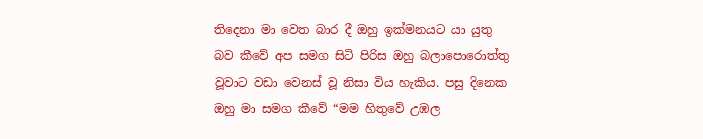තිදෙනා මා වෙත බාර දී ඔහු ඉක්මනයට යා යුතු බව කීවේ අප සමග සිටි පිරිස ඔහු බලාපොරොත්තු වූවාට වඩා වෙනස් වූ නිසා විය හැකිය. පසු දිනෙක ඔහු මා සමග කීවේ “මම හිතුවේ උඹල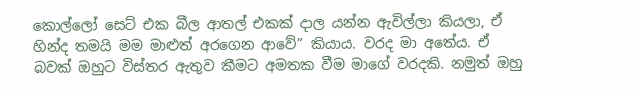කොල්ලෝ සෙට් එක බීල ආතල් එකක් දාල යන්න ඇවිල්ලා කියලා, ඒ හින්ද තමයි මම මාළුත් අරගෙන ආවේ” කියාය. වරද මා අතේය. ඒ බවක් ඔහුට විස්තර ඇතුව කීමට අමතක වීම මාගේ වරදකි. නමුත් ඔහු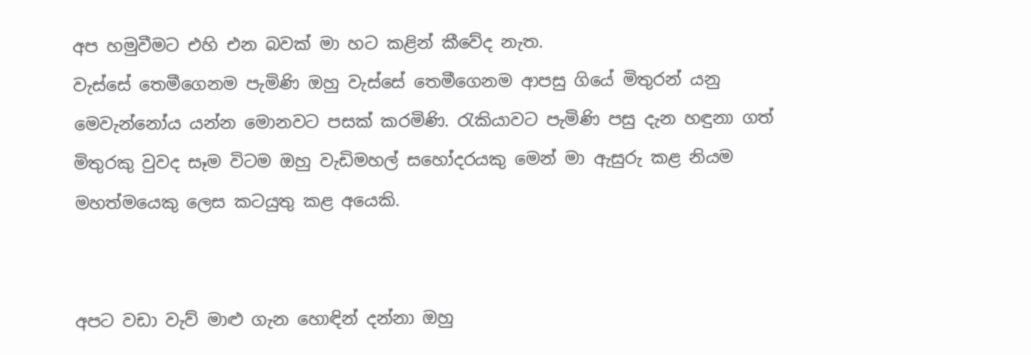අප හමුවීමට එහි එන බවක් මා හට කළින් කීවේද නැත.
වැස්සේ තෙමීගෙනම පැමිණි ඔහු වැස්සේ තෙමීගෙනම ආපසු ගියේ මිතුරන් යනු මෙවැන්නෝය යන්න මොනවට පසක් කරමිණි. රැකියාවට පැමිණි පසු දැන හඳුනා ගත් මිතුරකු වුවද සෑම විටම ඔහු වැඩිමහල් සහෝදරයකු මෙන් මා ඇසුරු කළ නියම මහත්මයෙකු ලෙස කටයුතු කළ අයෙකි.


අපට වඩා වැව් මාළු ගැන හොඳින් දන්නා ඔහු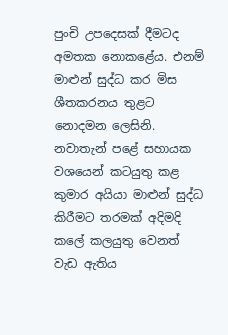පුංචි උපදෙසක් දීමටද අමතක නොකළේය. එනම් මාළුන් සුද්ධ කර මිස ශීතකරනය තුළට නොදමන ලෙසිනි. නවාතැන් පළේ සහායක වශයෙන් කටයුතු කළ කුමාර අයියා මාළුන් සුද්ධ කිරීමට තරමක් අදිමදි කලේ කලයුතු වෙනත් වැඩ ඇතිය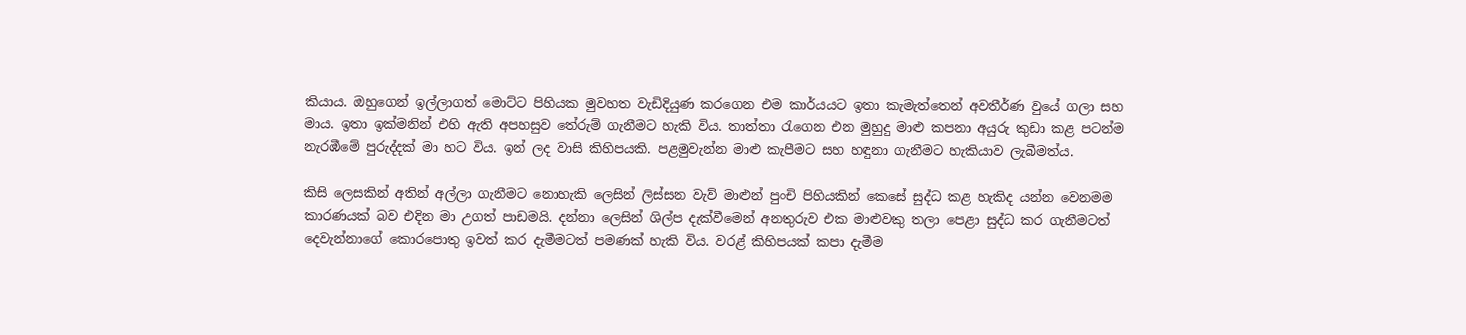කියාය. ඔහුගෙන් ඉල්ලාගත් මොට්ට පිහියක මුවහත වැඩිදියුණ කරගෙන එම කාර්යයට ඉතා කැමැත්තෙන් අවතීර්ණ වුයේ ගලා සහ මාය. ඉතා ඉක්මනින් එහි ඇති අපහසුව තේරුම් ගැනීමට හැකි විය. තාත්තා රැගෙන එන මුහුදු මාළු කපනා අයුරු කුඩා කළ පටන්ම නැරඹීමේ පුරුද්දක් මා හට විය. ඉන් ලද වාසි කිහිපයකි. පළමුවැන්න මාළු කැපීමට සහ හඳුනා ගැනීමට හැකියාව ලැබීමත්ය.

කිසි ලෙසකින් අතින් අල්ලා ගැනීමට නොහැකි ලෙසින් ලිස්සන වැව් මාළුන් පුංචි පිහියකින් කෙසේ සුද්ධ කළ හැකිද යන්න වෙනමම කාරණයක් බව එදින මා උගත් පාඩමයි. දන්නා ලෙසින් ශිල්ප දැක්වීමෙන් අනතුරුව එක මාළුවකු තලා පෙළා සුද්ධ කර ගැනීමටත් දෙවැන්නාගේ කොරපොතු ඉවත් කර දැමීමටත් පමණක් හැකි විය. වරළ් කිහිපයක් කපා දැමීම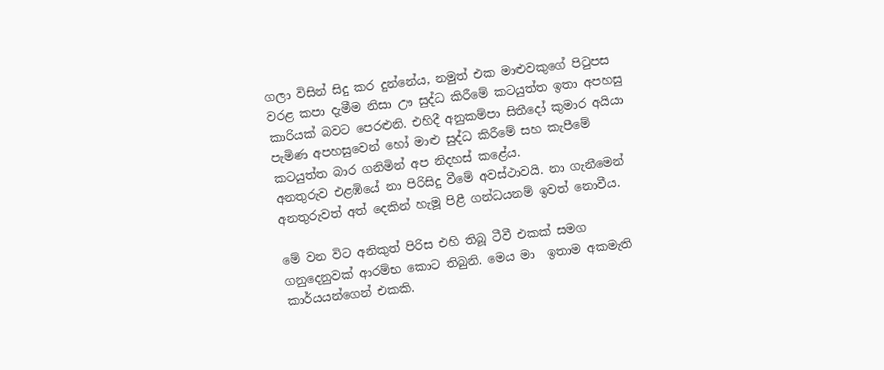ගලා විසින් සිදු කර දුන්නේය, නමුත් එක මාළුවකුගේ පිටුපස වරළ කපා දැමීම නිසා ඌ සුද්ධ කිරීමේ කටයුත්ත ඉතා අපහසු කාරියක් බවට පෙරළුනි. එහිදී අනුකම්පා සිතීදෝ කුමාර අයියා පැමිණ අපහසුවෙන් හෝ මාළු සුද්ධ කිරීමේ සහ කැපීමේ කටයුත්ත බාර ගනිමින් අප නිදහස් කළේය.
අනතුරුව එළඹියේ නා පිරිසිදු වීමේ අවස්ථාවයි. නා ගැනීමෙන් අනතුරුවත් අත් දෙකින් හැමූ පිළී ගන්ධයනම් ඉවත් නොවීය.

මේ වන විට අනිකුත් පිරිස එහි තිබූ ටීවී එකක් සමග ගනුදෙනුවක් ආරම්භ කොට තිබුනි. මෙය මා  ඉතාම අකමැති කාර්යයන්ගෙන් එකකි.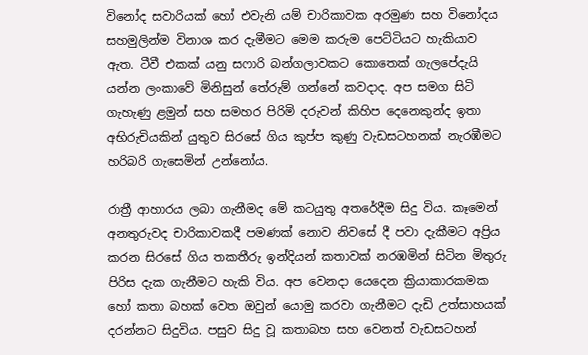විනෝද සවාරියක් හෝ එවැනි යම් චාරිකාවක අරමුණ සහ විනෝදය සහමුලින්ම විනාශ කර දැමීමට මෙම කරුම පෙට්ටියට හැකියාව ඇත. ටීවී එකක් යනු සෆාරි බන්ගලාවකට කොතෙක් ගැලපේදැයි යන්න ලංකාවේ මිනිසුන් තේරුම් ගන්නේ කවදාද. අප සමග සිටි ගැහැණු ළමුන් සහ සමහර පිරිමි දරුවන් කිහිප දෙනෙකුන්ද ඉතා අභිරුචියකින් යුතුව සිරසේ ගිය කුප්ප කුණු වැඩසටහනක් නැරඹීමට හරිබරි ගැසෙමින් උන්නෝය.

රාත්‍රී ආහාරය ලබා ගැනීමද මේ කටයුතු අතරේදීම සිදු විය. කෑමෙන් අනතුරුවද චාරිකාවකදී පමණක් නොව නිවසේ දී පවා දැකීමට අප්‍රිය කරන සිරසේ ගිය තකතීරු ඉන්දියන් කතාවක් නරඹමින් සිටින මිතුරු පිරිස දැක ගැනීමට හැකි විය. අප වෙනදා යෙදෙන ක්‍රියාකාරකමක හෝ කතා බහක් වෙත ඔවුන් යොමු කරවා ගැනීමට දැඩි උත්සාහයක් දරන්නට සිදුවිය. පසුව සිදු වූ කතාබහ සහ වෙනත් වැඩසටහන්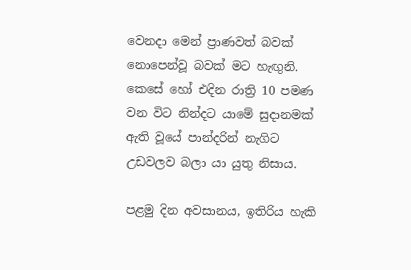වෙනදා මෙන් ප්‍රාණවත් බවක් නොපෙන්වූ බවක් මට හැඟුනි.
කෙසේ හෝ එදින රාත්‍රි 10 පමණ වන විට නින්දට යාමේ සුදානමක් ඇති වූයේ පාන්දරින් නැගිට උඩවලව බලා යා යුතු නිසාය.

පළමු දින අවසානය, ඉතිරිය හැකි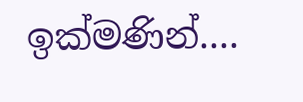ඉක්මණින්....